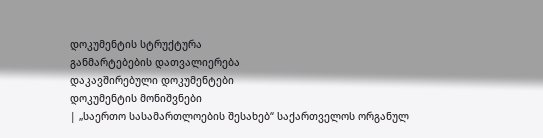დოკუმენტის სტრუქტურა
განმარტებების დათვალიერება
დაკავშირებული დოკუმენტები
დოკუმენტის მონიშვნები
| „საერთო სასამართლოების შესახებ“ საქართველოს ორგანულ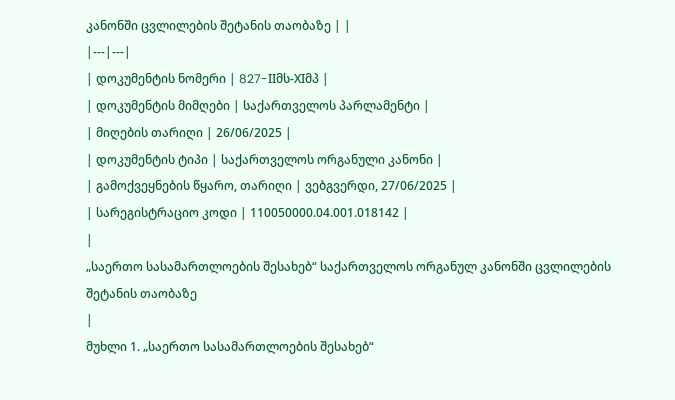კანონში ცვლილების შეტანის თაობაზე | |
|---|---|
| დოკუმენტის ნომერი | 827-IIმს-XIმპ |
| დოკუმენტის მიმღები | საქართველოს პარლამენტი |
| მიღების თარიღი | 26/06/2025 |
| დოკუმენტის ტიპი | საქართველოს ორგანული კანონი |
| გამოქვეყნების წყარო, თარიღი | ვებგვერდი, 27/06/2025 |
| სარეგისტრაციო კოდი | 110050000.04.001.018142 |
|
„საერთო სასამართლოების შესახებ“ საქართველოს ორგანულ კანონში ცვლილების შეტანის თაობაზე
|
მუხლი 1. „საერთო სასამართლოების შესახებ“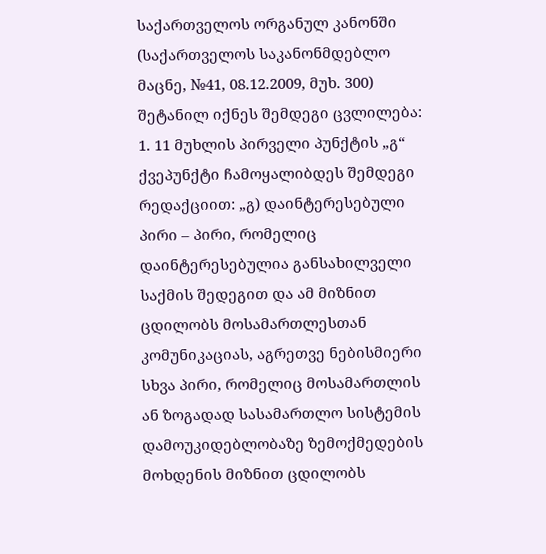საქართველოს ორგანულ კანონში (საქართველოს საკანონმდებლო მაცნე, №41, 08.12.2009, მუხ. 300) შეტანილ იქნეს შემდეგი ცვლილება:
1. 11 მუხლის პირველი პუნქტის „გ“ ქვეპუნქტი ჩამოყალიბდეს შემდეგი რედაქციით: „გ) დაინტერესებული პირი – პირი, რომელიც დაინტერესებულია განსახილველი საქმის შედეგით და ამ მიზნით ცდილობს მოსამართლესთან კომუნიკაციას, აგრეთვე ნებისმიერი სხვა პირი, რომელიც მოსამართლის ან ზოგადად სასამართლო სისტემის დამოუკიდებლობაზე ზემოქმედების მოხდენის მიზნით ცდილობს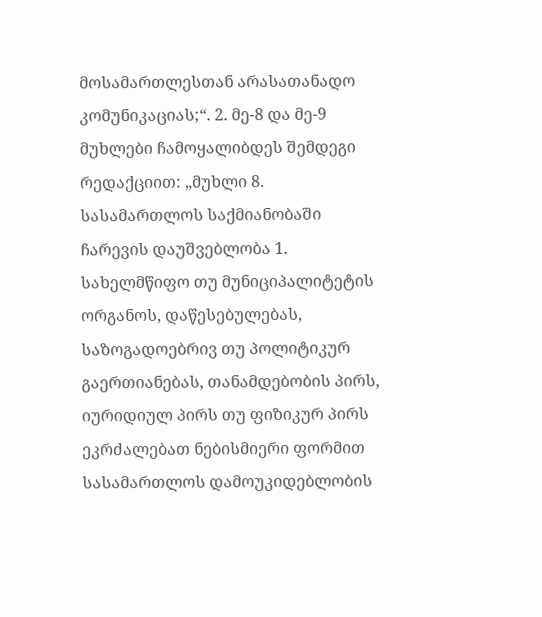მოსამართლესთან არასათანადო კომუნიკაციას;“. 2. მე-8 და მე-9 მუხლები ჩამოყალიბდეს შემდეგი რედაქციით: „მუხლი 8. სასამართლოს საქმიანობაში ჩარევის დაუშვებლობა 1. სახელმწიფო თუ მუნიციპალიტეტის ორგანოს, დაწესებულებას, საზოგადოებრივ თუ პოლიტიკურ გაერთიანებას, თანამდებობის პირს, იურიდიულ პირს თუ ფიზიკურ პირს ეკრძალებათ ნებისმიერი ფორმით სასამართლოს დამოუკიდებლობის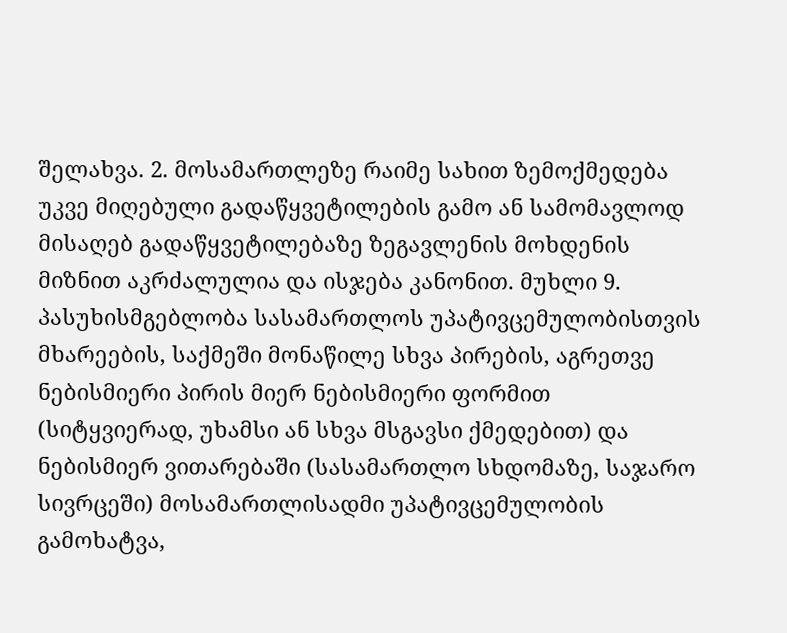შელახვა. 2. მოსამართლეზე რაიმე სახით ზემოქმედება უკვე მიღებული გადაწყვეტილების გამო ან სამომავლოდ მისაღებ გადაწყვეტილებაზე ზეგავლენის მოხდენის მიზნით აკრძალულია და ისჯება კანონით. მუხლი 9. პასუხისმგებლობა სასამართლოს უპატივცემულობისთვის მხარეების, საქმეში მონაწილე სხვა პირების, აგრეთვე ნებისმიერი პირის მიერ ნებისმიერი ფორმით (სიტყვიერად, უხამსი ან სხვა მსგავსი ქმედებით) და ნებისმიერ ვითარებაში (სასამართლო სხდომაზე, საჯარო სივრცეში) მოსამართლისადმი უპატივცემულობის გამოხატვა,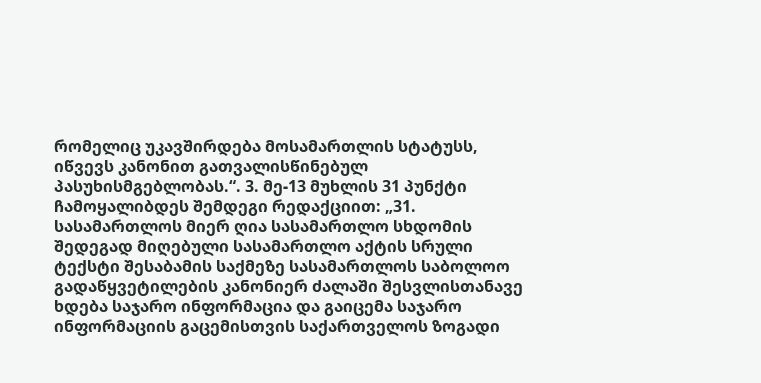რომელიც უკავშირდება მოსამართლის სტატუსს, იწვევს კანონით გათვალისწინებულ პასუხისმგებლობას.“. 3. მე-13 მუხლის 31 პუნქტი ჩამოყალიბდეს შემდეგი რედაქციით: „31. სასამართლოს მიერ ღია სასამართლო სხდომის შედეგად მიღებული სასამართლო აქტის სრული ტექსტი შესაბამის საქმეზე სასამართლოს საბოლოო გადაწყვეტილების კანონიერ ძალაში შესვლისთანავე ხდება საჯარო ინფორმაცია და გაიცემა საჯარო ინფორმაციის გაცემისთვის საქართველოს ზოგადი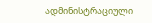ადმინისტრაციული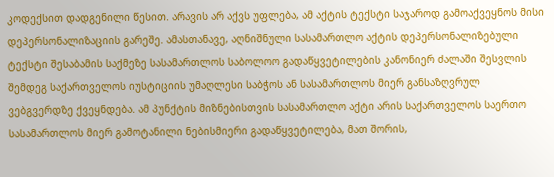კოდექსით დადგენილი წესით. არავის არ აქვს უფლება, ამ აქტის ტექსტი საჯაროდ გამოაქვეყნოს მისი დეპერსონალიზაციის გარეშე. ამასთანავე, აღნიშნული სასამართლო აქტის დეპერსონალიზებული ტექსტი შესაბამის საქმეზე სასამართლოს საბოლოო გადაწყვეტილების კანონიერ ძალაში შესვლის შემდეგ საქართველოს იუსტიციის უმაღლესი საბჭოს ან სასამართლოს მიერ განსაზღვრულ ვებგვერდზე ქვეყნდება. ამ პუნქტის მიზნებისთვის სასამართლო აქტი არის საქართველოს საერთო სასამართლოს მიერ გამოტანილი ნებისმიერი გადაწყვეტილება, მათ შორის,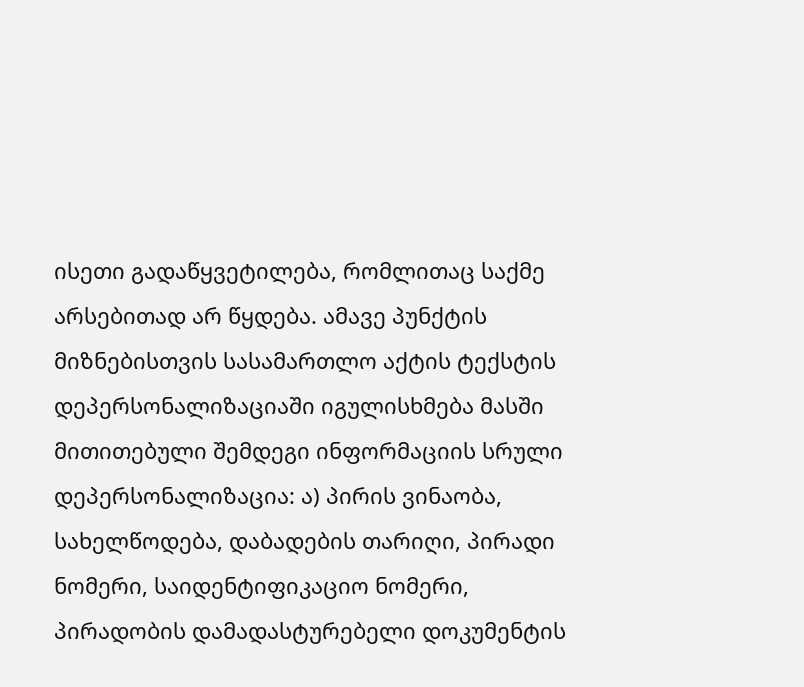ისეთი გადაწყვეტილება, რომლითაც საქმე არსებითად არ წყდება. ამავე პუნქტის მიზნებისთვის სასამართლო აქტის ტექსტის დეპერსონალიზაციაში იგულისხმება მასში მითითებული შემდეგი ინფორმაციის სრული დეპერსონალიზაცია: ა) პირის ვინაობა, სახელწოდება, დაბადების თარიღი, პირადი ნომერი, საიდენტიფიკაციო ნომერი, პირადობის დამადასტურებელი დოკუმენტის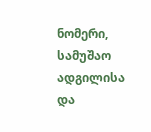ნომერი, სამუშაო ადგილისა და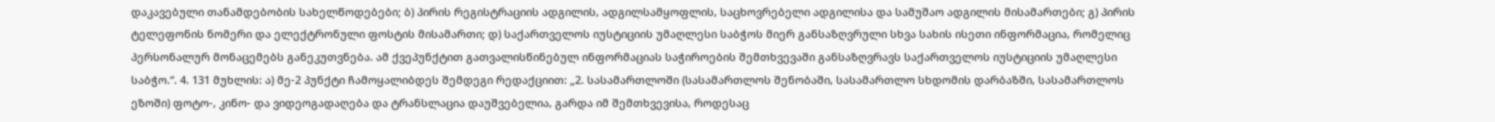დაკავებული თანამდებობის სახელწოდებები; ბ) პირის რეგისტრაციის ადგილის, ადგილსამყოფლის, საცხოვრებელი ადგილისა და სამუშაო ადგილის მისამართები; გ) პირის ტელეფონის ნომერი და ელექტრონული ფოსტის მისამართი; დ) საქართველოს იუსტიციის უმაღლესი საბჭოს მიერ განსაზღვრული სხვა სახის ისეთი ინფორმაცია, რომელიც პერსონალურ მონაცემებს განეკუთვნება. ამ ქვეპუნქტით გათვალისწინებულ ინფორმაციას საჭიროების შემთხვევაში განსაზღვრავს საქართველოს იუსტიციის უმაღლესი საბჭო.“. 4. 131 მუხლის: ა) მე-2 პუნქტი ჩამოყალიბდეს შემდეგი რედაქციით: „2. სასამართლოში (სასამართლოს შენობაში, სასამართლო სხდომის დარბაზში, სასამართლოს ეზოში) ფოტო-, კინო- და ვიდეოგადაღება და ტრანსლაცია დაუშვებელია, გარდა იმ შემთხვევისა, როდესაც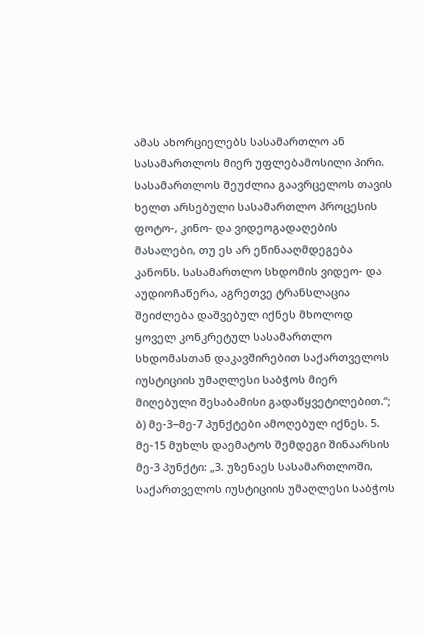ამას ახორციელებს სასამართლო ან სასამართლოს მიერ უფლებამოსილი პირი. სასამართლოს შეუძლია გაავრცელოს თავის ხელთ არსებული სასამართლო პროცესის ფოტო-, კინო- და ვიდეოგადაღების მასალები, თუ ეს არ ეწინააღმდეგება კანონს. სასამართლო სხდომის ვიდეო- და აუდიოჩაწერა, აგრეთვე ტრანსლაცია შეიძლება დაშვებულ იქნეს მხოლოდ ყოველ კონკრეტულ სასამართლო სხდომასთან დაკავშირებით საქართველოს იუსტიციის უმაღლესი საბჭოს მიერ მიღებული შესაბამისი გადაწყვეტილებით.“; ბ) მე-3−მე-7 პუნქტები ამოღებულ იქნეს. 5. მე-15 მუხლს დაემატოს შემდეგი შინაარსის მე-3 პუნქტი: „3. უზენაეს სასამართლოში, საქართველოს იუსტიციის უმაღლესი საბჭოს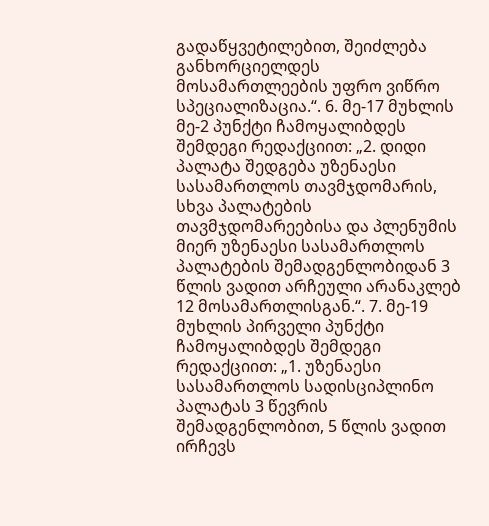გადაწყვეტილებით, შეიძლება განხორციელდეს მოსამართლეების უფრო ვიწრო სპეციალიზაცია.“. 6. მე-17 მუხლის მე-2 პუნქტი ჩამოყალიბდეს შემდეგი რედაქციით: „2. დიდი პალატა შედგება უზენაესი სასამართლოს თავმჯდომარის, სხვა პალატების თავმჯდომარეებისა და პლენუმის მიერ უზენაესი სასამართლოს პალატების შემადგენლობიდან 3 წლის ვადით არჩეული არანაკლებ 12 მოსამართლისგან.“. 7. მე-19 მუხლის პირველი პუნქტი ჩამოყალიბდეს შემდეგი რედაქციით: „1. უზენაესი სასამართლოს სადისციპლინო პალატას 3 წევრის შემადგენლობით, 5 წლის ვადით ირჩევს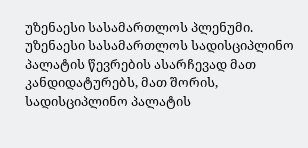უზენაესი სასამართლოს პლენუმი. უზენაესი სასამართლოს სადისციპლინო პალატის წევრების ასარჩევად მათ კანდიდატურებს, მათ შორის, სადისციპლინო პალატის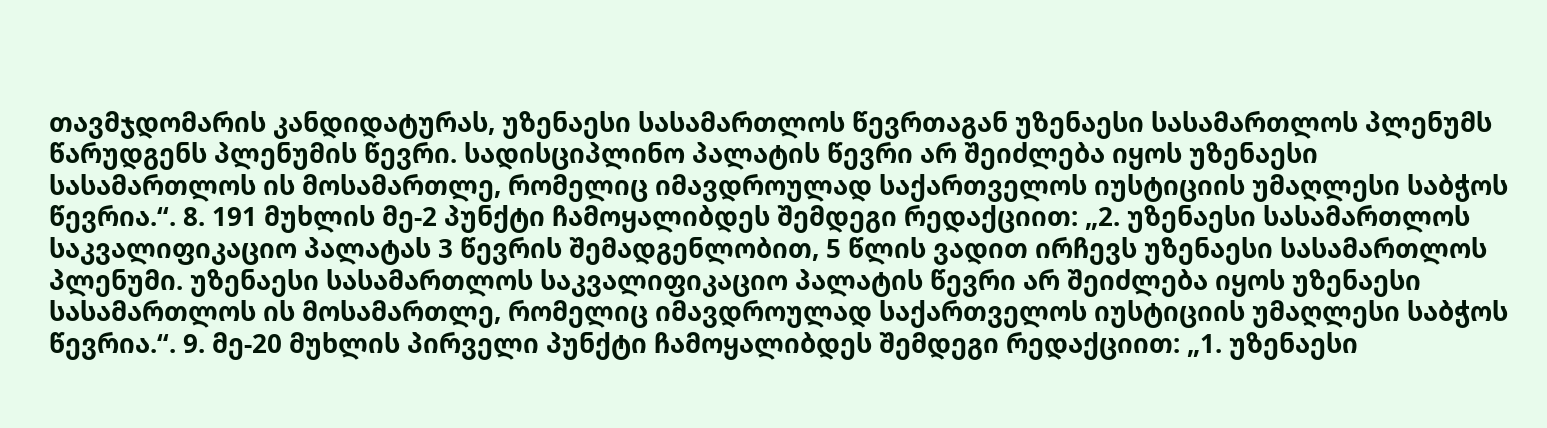თავმჯდომარის კანდიდატურას, უზენაესი სასამართლოს წევრთაგან უზენაესი სასამართლოს პლენუმს წარუდგენს პლენუმის წევრი. სადისციპლინო პალატის წევრი არ შეიძლება იყოს უზენაესი სასამართლოს ის მოსამართლე, რომელიც იმავდროულად საქართველოს იუსტიციის უმაღლესი საბჭოს წევრია.“. 8. 191 მუხლის მე-2 პუნქტი ჩამოყალიბდეს შემდეგი რედაქციით: „2. უზენაესი სასამართლოს საკვალიფიკაციო პალატას 3 წევრის შემადგენლობით, 5 წლის ვადით ირჩევს უზენაესი სასამართლოს პლენუმი. უზენაესი სასამართლოს საკვალიფიკაციო პალატის წევრი არ შეიძლება იყოს უზენაესი სასამართლოს ის მოსამართლე, რომელიც იმავდროულად საქართველოს იუსტიციის უმაღლესი საბჭოს წევრია.“. 9. მე-20 მუხლის პირველი პუნქტი ჩამოყალიბდეს შემდეგი რედაქციით: „1. უზენაესი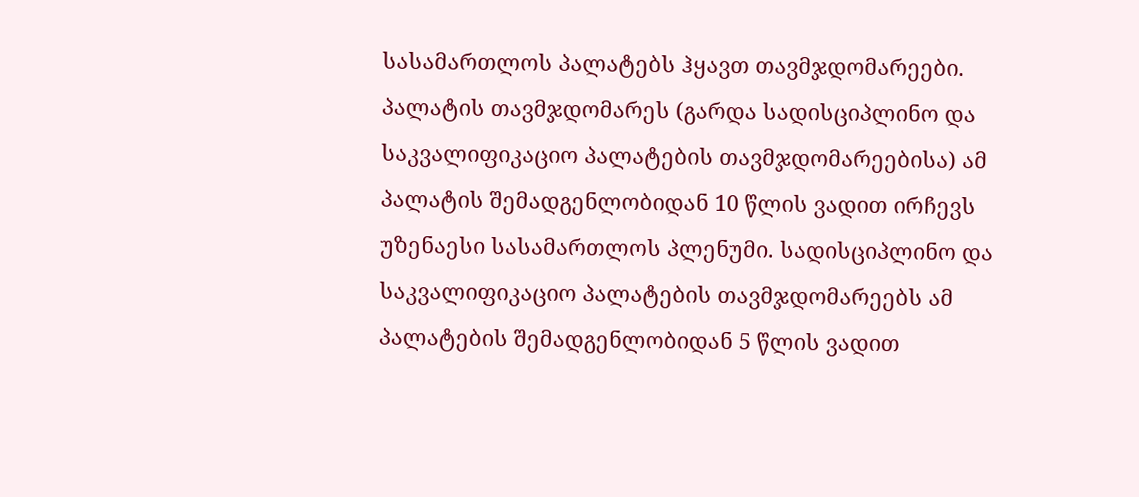სასამართლოს პალატებს ჰყავთ თავმჯდომარეები. პალატის თავმჯდომარეს (გარდა სადისციპლინო და საკვალიფიკაციო პალატების თავმჯდომარეებისა) ამ პალატის შემადგენლობიდან 10 წლის ვადით ირჩევს უზენაესი სასამართლოს პლენუმი. სადისციპლინო და საკვალიფიკაციო პალატების თავმჯდომარეებს ამ პალატების შემადგენლობიდან 5 წლის ვადით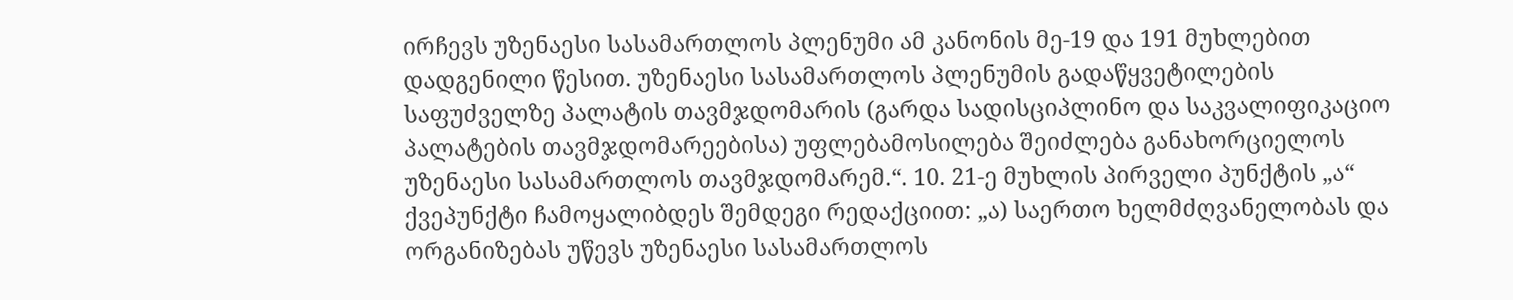ირჩევს უზენაესი სასამართლოს პლენუმი ამ კანონის მე-19 და 191 მუხლებით დადგენილი წესით. უზენაესი სასამართლოს პლენუმის გადაწყვეტილების საფუძველზე პალატის თავმჯდომარის (გარდა სადისციპლინო და საკვალიფიკაციო პალატების თავმჯდომარეებისა) უფლებამოსილება შეიძლება განახორციელოს უზენაესი სასამართლოს თავმჯდომარემ.“. 10. 21-ე მუხლის პირველი პუნქტის „ა“ ქვეპუნქტი ჩამოყალიბდეს შემდეგი რედაქციით: „ა) საერთო ხელმძღვანელობას და ორგანიზებას უწევს უზენაესი სასამართლოს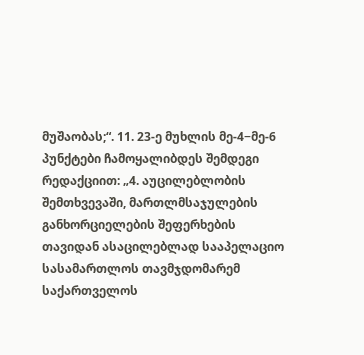მუშაობას;“. 11. 23-ე მუხლის მე-4−მე-6 პუნქტები ჩამოყალიბდეს შემდეგი რედაქციით: „4. აუცილებლობის შემთხვევაში, მართლმსაჯულების განხორციელების შეფერხების თავიდან ასაცილებლად სააპელაციო სასამართლოს თავმჯდომარემ საქართველოს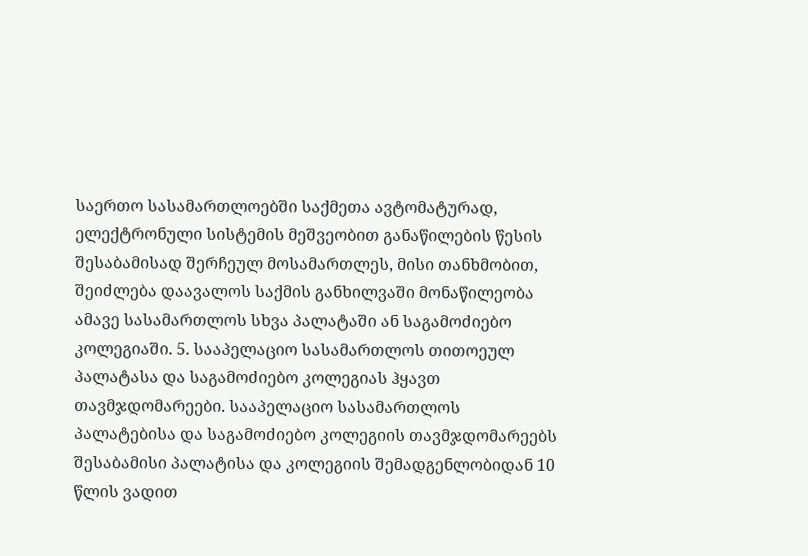საერთო სასამართლოებში საქმეთა ავტომატურად, ელექტრონული სისტემის მეშვეობით განაწილების წესის შესაბამისად შერჩეულ მოსამართლეს, მისი თანხმობით, შეიძლება დაავალოს საქმის განხილვაში მონაწილეობა ამავე სასამართლოს სხვა პალატაში ან საგამოძიებო კოლეგიაში. 5. სააპელაციო სასამართლოს თითოეულ პალატასა და საგამოძიებო კოლეგიას ჰყავთ თავმჯდომარეები. სააპელაციო სასამართლოს პალატებისა და საგამოძიებო კოლეგიის თავმჯდომარეებს შესაბამისი პალატისა და კოლეგიის შემადგენლობიდან 10 წლის ვადით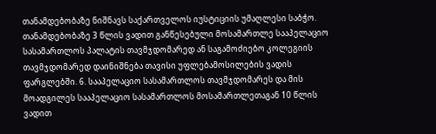თანამდებობაზე ნიშნავს საქართველოს იუსტიციის უმაღლესი საბჭო. თანამდებობაზე 3 წლის ვადით განწესებული მოსამართლე სააპელაციო სასამართლოს პალატის თავმჯდომარედ ან საგამოძიებო კოლეგიის თავმჯდომარედ დაინიშნება თავისი უფლებამოსილების ვადის ფარგლებში. 6. სააპელაციო სასამართლოს თავმჯდომარეს და მის მოადგილეს სააპელაციო სასამართლოს მოსამართლეთაგან 10 წლის ვადით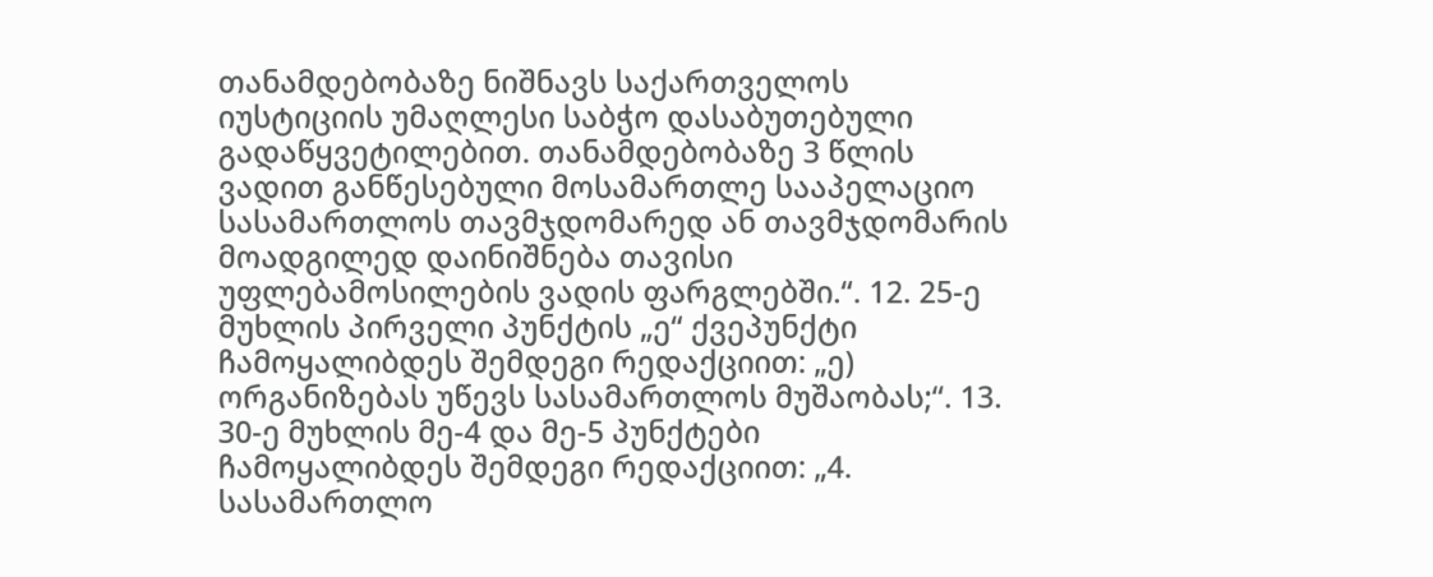თანამდებობაზე ნიშნავს საქართველოს იუსტიციის უმაღლესი საბჭო დასაბუთებული გადაწყვეტილებით. თანამდებობაზე 3 წლის ვადით განწესებული მოსამართლე სააპელაციო სასამართლოს თავმჯდომარედ ან თავმჯდომარის მოადგილედ დაინიშნება თავისი უფლებამოსილების ვადის ფარგლებში.“. 12. 25-ე მუხლის პირველი პუნქტის „ე“ ქვეპუნქტი ჩამოყალიბდეს შემდეგი რედაქციით: „ე) ორგანიზებას უწევს სასამართლოს მუშაობას;“. 13. 30-ე მუხლის მე-4 და მე-5 პუნქტები ჩამოყალიბდეს შემდეგი რედაქციით: „4. სასამართლო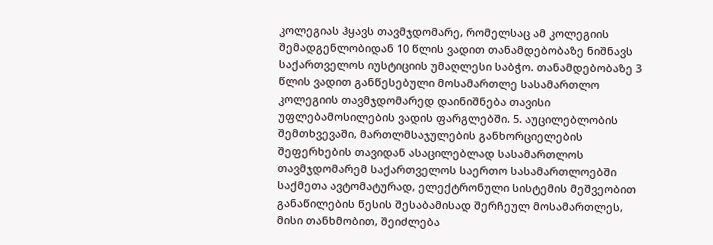კოლეგიას ჰყავს თავმჯდომარე, რომელსაც ამ კოლეგიის შემადგენლობიდან 10 წლის ვადით თანამდებობაზე ნიშნავს საქართველოს იუსტიციის უმაღლესი საბჭო. თანამდებობაზე 3 წლის ვადით განწესებული მოსამართლე სასამართლო კოლეგიის თავმჯდომარედ დაინიშნება თავისი უფლებამოსილების ვადის ფარგლებში. 5. აუცილებლობის შემთხვევაში, მართლმსაჯულების განხორციელების შეფერხების თავიდან ასაცილებლად სასამართლოს თავმჯდომარემ საქართველოს საერთო სასამართლოებში საქმეთა ავტომატურად, ელექტრონული სისტემის მეშვეობით განაწილების წესის შესაბამისად შერჩეულ მოსამართლეს, მისი თანხმობით, შეიძლება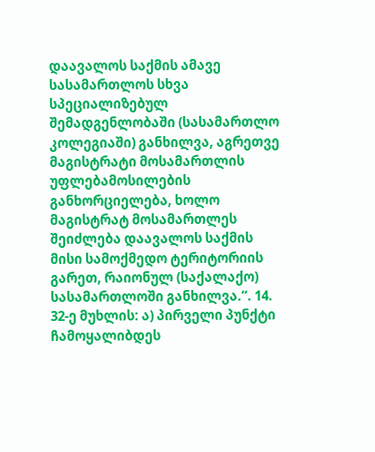დაავალოს საქმის ამავე სასამართლოს სხვა სპეციალიზებულ შემადგენლობაში (სასამართლო კოლეგიაში) განხილვა, აგრეთვე მაგისტრატი მოსამართლის უფლებამოსილების განხორციელება, ხოლო მაგისტრატ მოსამართლეს შეიძლება დაავალოს საქმის მისი სამოქმედო ტერიტორიის გარეთ, რაიონულ (საქალაქო) სასამართლოში განხილვა.“. 14. 32-ე მუხლის: ა) პირველი პუნქტი ჩამოყალიბდეს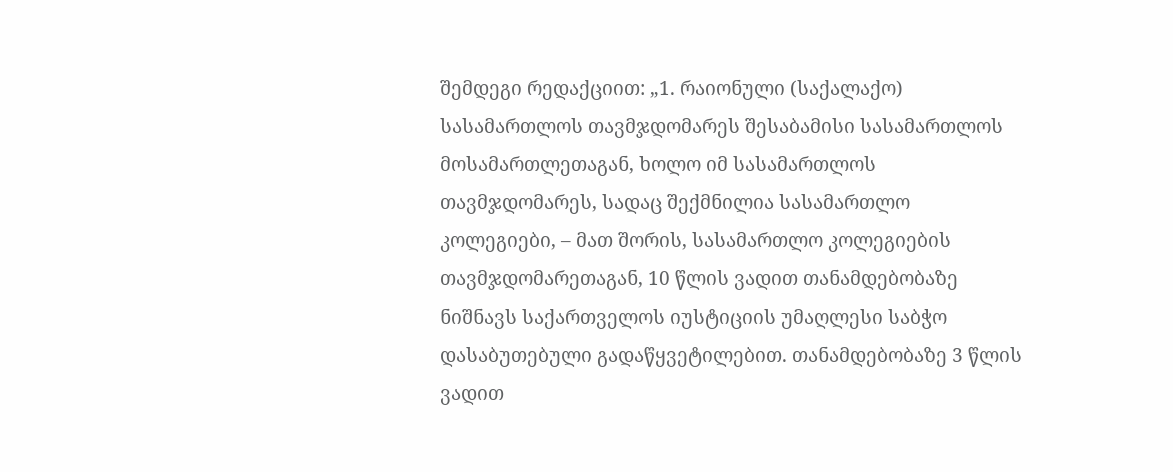შემდეგი რედაქციით: „1. რაიონული (საქალაქო) სასამართლოს თავმჯდომარეს შესაბამისი სასამართლოს მოსამართლეთაგან, ხოლო იმ სასამართლოს თავმჯდომარეს, სადაც შექმნილია სასამართლო კოლეგიები, – მათ შორის, სასამართლო კოლეგიების თავმჯდომარეთაგან, 10 წლის ვადით თანამდებობაზე ნიშნავს საქართველოს იუსტიციის უმაღლესი საბჭო დასაბუთებული გადაწყვეტილებით. თანამდებობაზე 3 წლის ვადით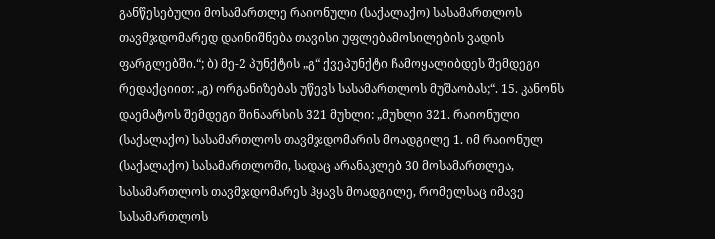განწესებული მოსამართლე რაიონული (საქალაქო) სასამართლოს თავმჯდომარედ დაინიშნება თავისი უფლებამოსილების ვადის ფარგლებში.“; ბ) მე-2 პუნქტის „გ“ ქვეპუნქტი ჩამოყალიბდეს შემდეგი რედაქციით: „გ) ორგანიზებას უწევს სასამართლოს მუშაობას;“. 15. კანონს დაემატოს შემდეგი შინაარსის 321 მუხლი: „მუხლი 321. რაიონული (საქალაქო) სასამართლოს თავმჯდომარის მოადგილე 1. იმ რაიონულ (საქალაქო) სასამართლოში, სადაც არანაკლებ 30 მოსამართლეა, სასამართლოს თავმჯდომარეს ჰყავს მოადგილე, რომელსაც იმავე სასამართლოს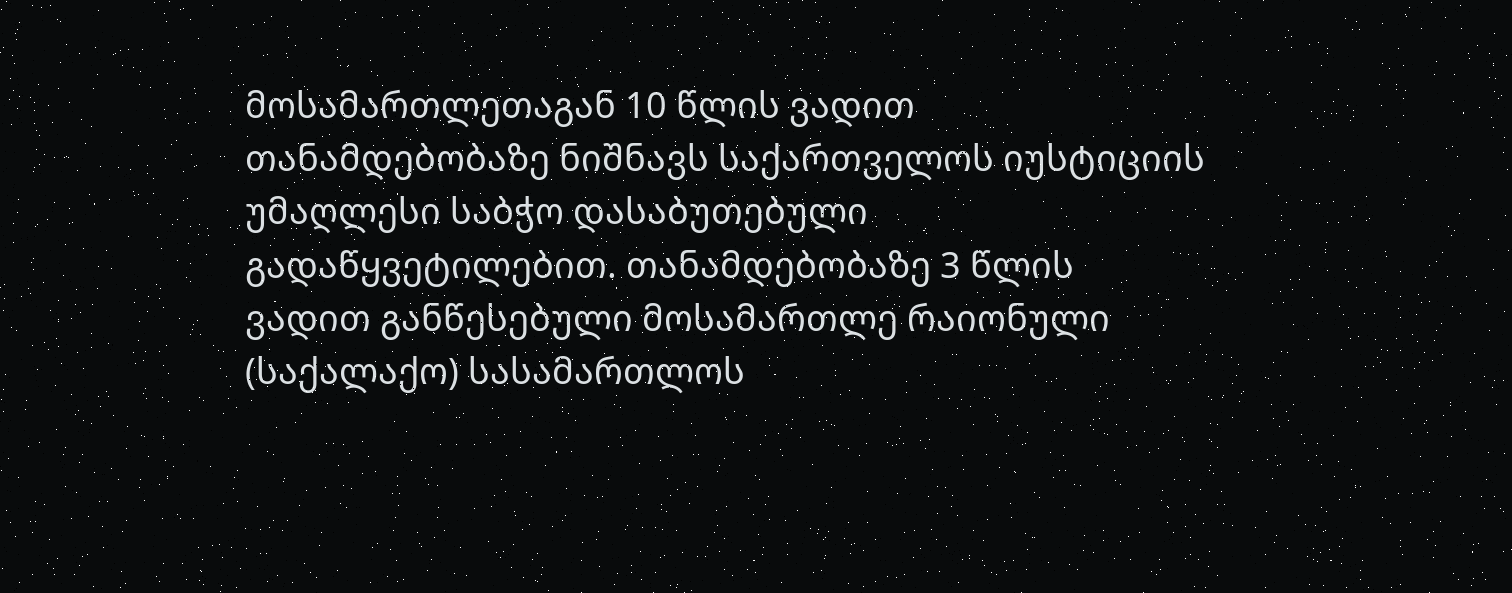მოსამართლეთაგან 10 წლის ვადით თანამდებობაზე ნიშნავს საქართველოს იუსტიციის უმაღლესი საბჭო დასაბუთებული გადაწყვეტილებით. თანამდებობაზე 3 წლის ვადით განწესებული მოსამართლე რაიონული (საქალაქო) სასამართლოს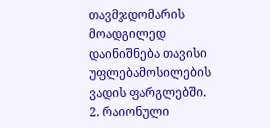თავმჯდომარის მოადგილედ დაინიშნება თავისი უფლებამოსილების ვადის ფარგლებში. 2. რაიონული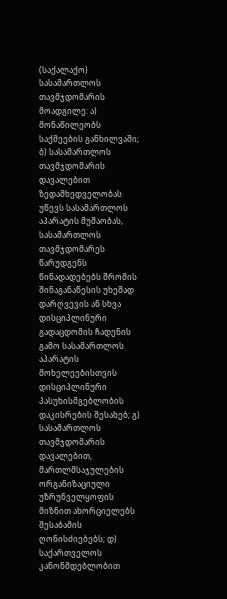(საქალაქო) სასამართლოს თავმჯდომარის მოადგილე: ა) მონაწილეობს საქმეების განხილვაში; ბ) სასამართლოს თავმჯდომარის დავალებით ზედამხედველობას უწევს სასამართლოს აპარატის მუშაობას, სასამართლოს თავმჯდომარეს წარუდგენს წინადადებებს შრომის შინაგანაწესის უხეშად დარღვევის ან სხვა დისციპლინური გადაცდომის ჩადენის გამო სასამართლოს აპარატის მოხელეებისთვის დისციპლინური პასუხისმგებლობის დაკისრების შესახებ; გ) სასამართლოს თავმჯდომარის დავალებით, მართლმსაჯულების ორგანიზაციული უზრუნველყოფის მიზნით ახორციელებს შესაბამის ღონისძიებებს; დ) საქართველოს კანონმდებლობით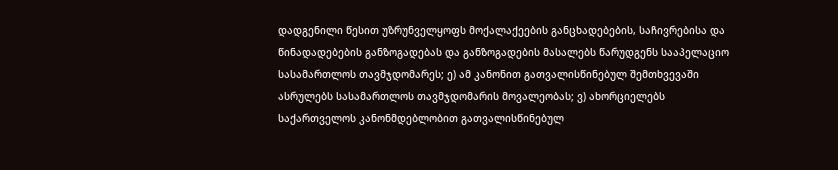დადგენილი წესით უზრუნველყოფს მოქალაქეების განცხადებების, საჩივრებისა და წინადადებების განზოგადებას და განზოგადების მასალებს წარუდგენს სააპელაციო სასამართლოს თავმჯდომარეს; ე) ამ კანონით გათვალისწინებულ შემთხვევაში ასრულებს სასამართლოს თავმჯდომარის მოვალეობას; ვ) ახორციელებს საქართველოს კანონმდებლობით გათვალისწინებულ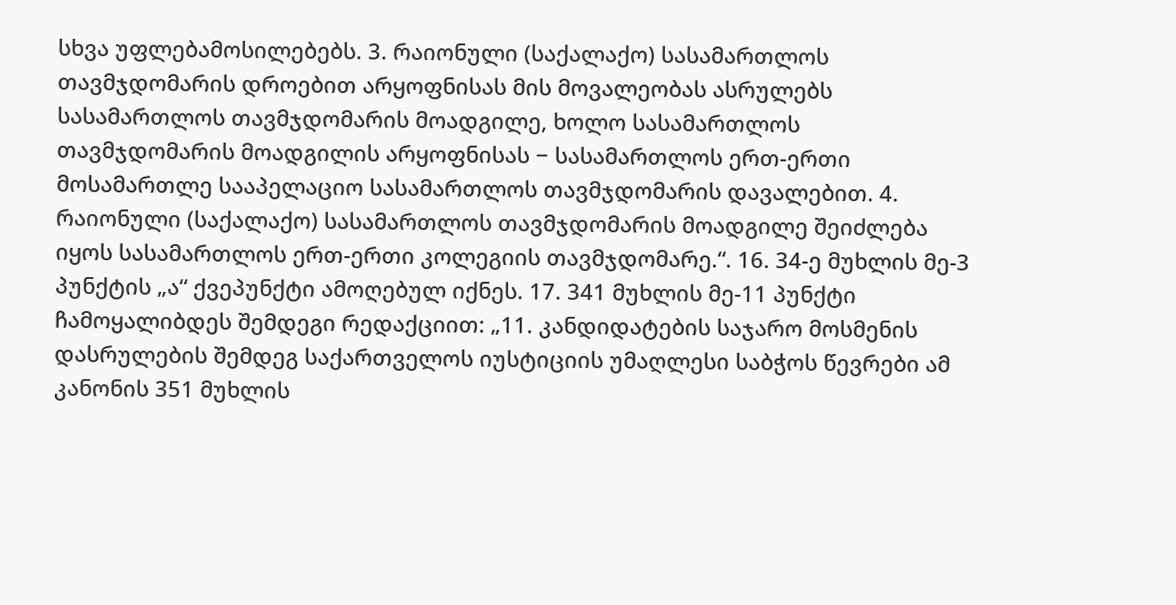სხვა უფლებამოსილებებს. 3. რაიონული (საქალაქო) სასამართლოს თავმჯდომარის დროებით არყოფნისას მის მოვალეობას ასრულებს სასამართლოს თავმჯდომარის მოადგილე, ხოლო სასამართლოს თავმჯდომარის მოადგილის არყოფნისას − სასამართლოს ერთ-ერთი მოსამართლე სააპელაციო სასამართლოს თავმჯდომარის დავალებით. 4. რაიონული (საქალაქო) სასამართლოს თავმჯდომარის მოადგილე შეიძლება იყოს სასამართლოს ერთ-ერთი კოლეგიის თავმჯდომარე.“. 16. 34-ე მუხლის მე-3 პუნქტის „ა“ ქვეპუნქტი ამოღებულ იქნეს. 17. 341 მუხლის მე-11 პუნქტი ჩამოყალიბდეს შემდეგი რედაქციით: „11. კანდიდატების საჯარო მოსმენის დასრულების შემდეგ საქართველოს იუსტიციის უმაღლესი საბჭოს წევრები ამ კანონის 351 მუხლის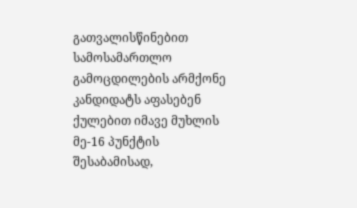გათვალისწინებით სამოსამართლო გამოცდილების არმქონე კანდიდატს აფასებენ ქულებით იმავე მუხლის მე-16 პუნქტის შესაბამისად,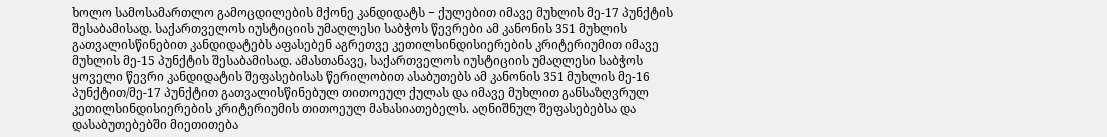ხოლო სამოსამართლო გამოცდილების მქონე კანდიდატს − ქულებით იმავე მუხლის მე-17 პუნქტის შესაბამისად. საქართველოს იუსტიციის უმაღლესი საბჭოს წევრები ამ კანონის 351 მუხლის გათვალისწინებით კანდიდატებს აფასებენ აგრეთვე კეთილსინდისიერების კრიტერიუმით იმავე მუხლის მე-15 პუნქტის შესაბამისად. ამასთანავე, საქართველოს იუსტიციის უმაღლესი საბჭოს ყოველი წევრი კანდიდატის შეფასებისას წერილობით ასაბუთებს ამ კანონის 351 მუხლის მე-16 პუნქტით/მე-17 პუნქტით გათვალისწინებულ თითოეულ ქულას და იმავე მუხლით განსაზღვრულ კეთილსინდისიერების კრიტერიუმის თითოეულ მახასიათებელს. აღნიშნულ შეფასებებსა და დასაბუთებებში მიეთითება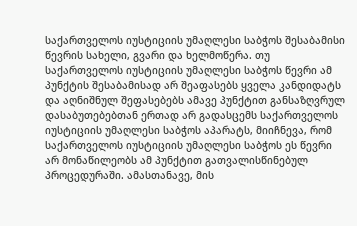საქართველოს იუსტიციის უმაღლესი საბჭოს შესაბამისი წევრის სახელი, გვარი და ხელმოწერა. თუ საქართველოს იუსტიციის უმაღლესი საბჭოს წევრი ამ პუნქტის შესაბამისად არ შეაფასებს ყველა კანდიდატს და აღნიშნულ შეფასებებს ამავე პუნქტით განსაზღვრულ დასაბუთებებთან ერთად არ გადასცემს საქართველოს იუსტიციის უმაღლესი საბჭოს აპარატს, მიიჩნევა, რომ საქართველოს იუსტიციის უმაღლესი საბჭოს ეს წევრი არ მონაწილეობს ამ პუნქტით გათვალისწინებულ პროცედურაში. ამასთანავე, მის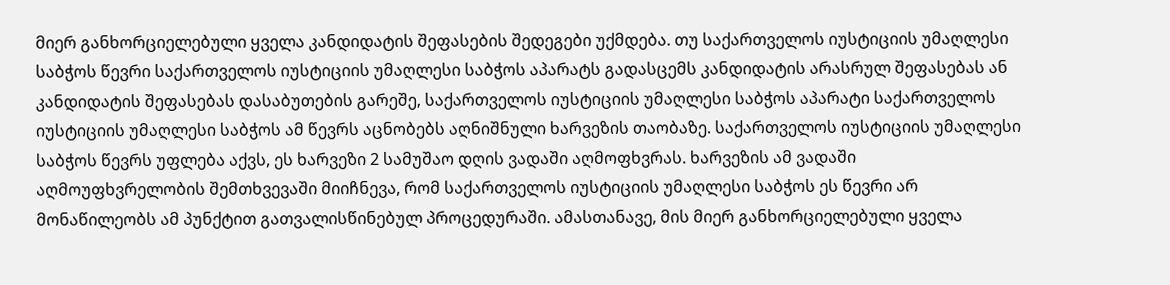მიერ განხორციელებული ყველა კანდიდატის შეფასების შედეგები უქმდება. თუ საქართველოს იუსტიციის უმაღლესი საბჭოს წევრი საქართველოს იუსტიციის უმაღლესი საბჭოს აპარატს გადასცემს კანდიდატის არასრულ შეფასებას ან კანდიდატის შეფასებას დასაბუთების გარეშე, საქართველოს იუსტიციის უმაღლესი საბჭოს აპარატი საქართველოს იუსტიციის უმაღლესი საბჭოს ამ წევრს აცნობებს აღნიშნული ხარვეზის თაობაზე. საქართველოს იუსტიციის უმაღლესი საბჭოს წევრს უფლება აქვს, ეს ხარვეზი 2 სამუშაო დღის ვადაში აღმოფხვრას. ხარვეზის ამ ვადაში აღმოუფხვრელობის შემთხვევაში მიიჩნევა, რომ საქართველოს იუსტიციის უმაღლესი საბჭოს ეს წევრი არ მონაწილეობს ამ პუნქტით გათვალისწინებულ პროცედურაში. ამასთანავე, მის მიერ განხორციელებული ყველა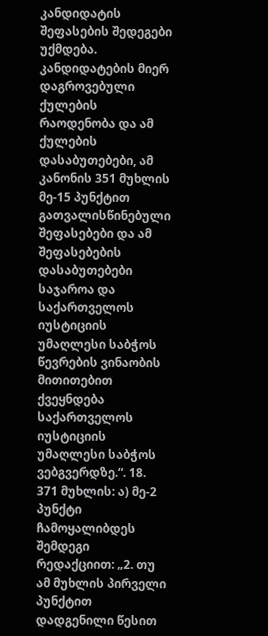კანდიდატის შეფასების შედეგები უქმდება. კანდიდატების მიერ დაგროვებული ქულების რაოდენობა და ამ ქულების დასაბუთებები, ამ კანონის 351 მუხლის მე-15 პუნქტით გათვალისწინებული შეფასებები და ამ შეფასებების დასაბუთებები საჯაროა და საქართველოს იუსტიციის უმაღლესი საბჭოს წევრების ვინაობის მითითებით ქვეყნდება საქართველოს იუსტიციის უმაღლესი საბჭოს ვებგვერდზე.“. 18. 371 მუხლის: ა) მე-2 პუნქტი ჩამოყალიბდეს შემდეგი რედაქციით: „2. თუ ამ მუხლის პირველი პუნქტით დადგენილი წესით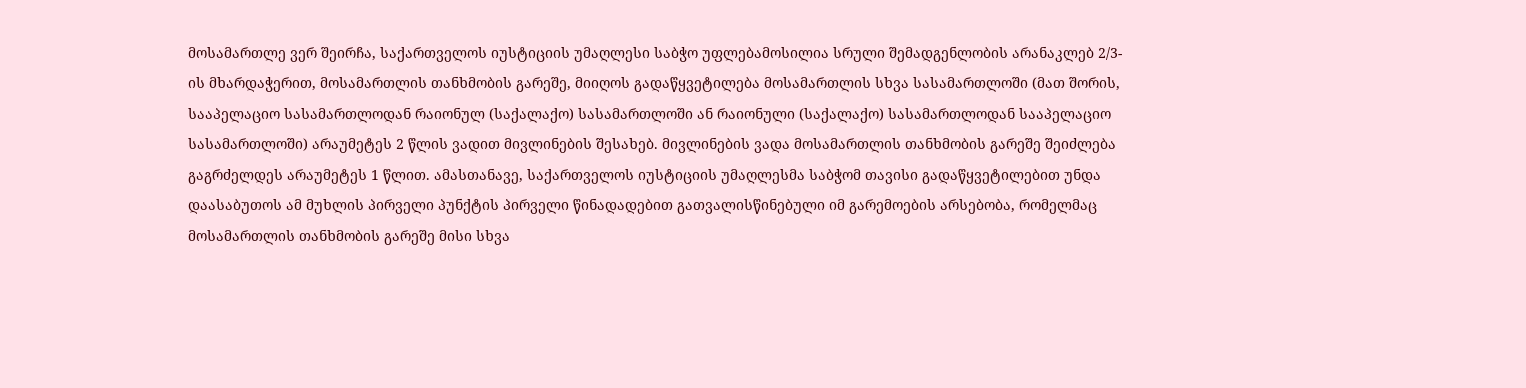მოსამართლე ვერ შეირჩა, საქართველოს იუსტიციის უმაღლესი საბჭო უფლებამოსილია სრული შემადგენლობის არანაკლებ 2/3-ის მხარდაჭერით, მოსამართლის თანხმობის გარეშე, მიიღოს გადაწყვეტილება მოსამართლის სხვა სასამართლოში (მათ შორის, სააპელაციო სასამართლოდან რაიონულ (საქალაქო) სასამართლოში ან რაიონული (საქალაქო) სასამართლოდან სააპელაციო სასამართლოში) არაუმეტეს 2 წლის ვადით მივლინების შესახებ. მივლინების ვადა მოსამართლის თანხმობის გარეშე შეიძლება გაგრძელდეს არაუმეტეს 1 წლით. ამასთანავე, საქართველოს იუსტიციის უმაღლესმა საბჭომ თავისი გადაწყვეტილებით უნდა დაასაბუთოს ამ მუხლის პირველი პუნქტის პირველი წინადადებით გათვალისწინებული იმ გარემოების არსებობა, რომელმაც მოსამართლის თანხმობის გარეშე მისი სხვა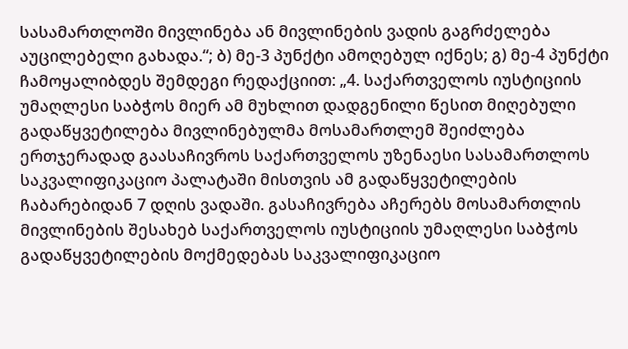სასამართლოში მივლინება ან მივლინების ვადის გაგრძელება აუცილებელი გახადა.“; ბ) მე-3 პუნქტი ამოღებულ იქნეს; გ) მე-4 პუნქტი ჩამოყალიბდეს შემდეგი რედაქციით: „4. საქართველოს იუსტიციის უმაღლესი საბჭოს მიერ ამ მუხლით დადგენილი წესით მიღებული გადაწყვეტილება მივლინებულმა მოსამართლემ შეიძლება ერთჯერადად გაასაჩივროს საქართველოს უზენაესი სასამართლოს საკვალიფიკაციო პალატაში მისთვის ამ გადაწყვეტილების ჩაბარებიდან 7 დღის ვადაში. გასაჩივრება აჩერებს მოსამართლის მივლინების შესახებ საქართველოს იუსტიციის უმაღლესი საბჭოს გადაწყვეტილების მოქმედებას საკვალიფიკაციო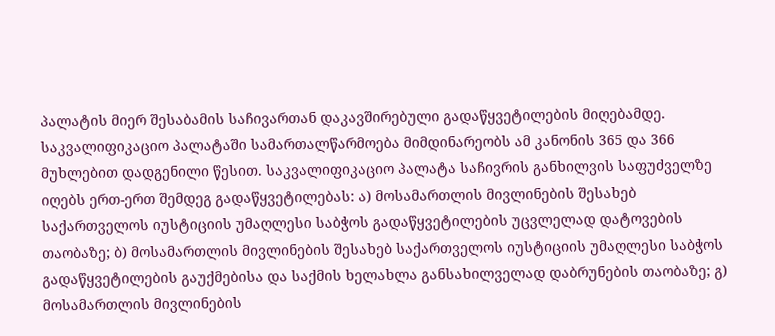პალატის მიერ შესაბამის საჩივართან დაკავშირებული გადაწყვეტილების მიღებამდე. საკვალიფიკაციო პალატაში სამართალწარმოება მიმდინარეობს ამ კანონის 365 და 366 მუხლებით დადგენილი წესით. საკვალიფიკაციო პალატა საჩივრის განხილვის საფუძველზე იღებს ერთ-ერთ შემდეგ გადაწყვეტილებას: ა) მოსამართლის მივლინების შესახებ საქართველოს იუსტიციის უმაღლესი საბჭოს გადაწყვეტილების უცვლელად დატოვების თაობაზე; ბ) მოსამართლის მივლინების შესახებ საქართველოს იუსტიციის უმაღლესი საბჭოს გადაწყვეტილების გაუქმებისა და საქმის ხელახლა განსახილველად დაბრუნების თაობაზე; გ) მოსამართლის მივლინების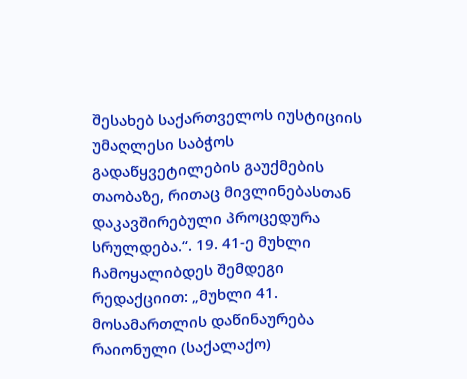შესახებ საქართველოს იუსტიციის უმაღლესი საბჭოს გადაწყვეტილების გაუქმების თაობაზე, რითაც მივლინებასთან დაკავშირებული პროცედურა სრულდება.“. 19. 41-ე მუხლი ჩამოყალიბდეს შემდეგი რედაქციით: „მუხლი 41. მოსამართლის დაწინაურება რაიონული (საქალაქო)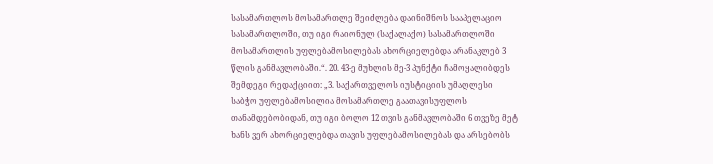სასამართლოს მოსამართლე შეიძლება დაინიშნოს სააპელაციო სასამართლოში, თუ იგი რაიონულ (საქალაქო) სასამართლოში მოსამართლის უფლებამოსილებას ახორციელებდა არანაკლებ 3 წლის განმავლობაში.“. 20. 43-ე მუხლის მე-3 პუნქტი ჩამოყალიბდეს შემდეგი რედაქციით: „3. საქართველოს იუსტიციის უმაღლესი საბჭო უფლებამოსილია მოსამართლე გაათავისუფლოს თანამდებობიდან, თუ იგი ბოლო 12 თვის განმავლობაში 6 თვეზე მეტ ხანს ვერ ახორციელებდა თავის უფლებამოსილებას და არსებობს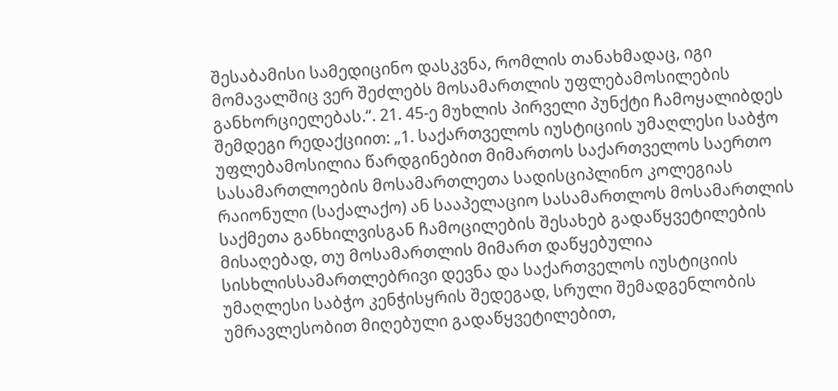შესაბამისი სამედიცინო დასკვნა, რომლის თანახმადაც, იგი მომავალშიც ვერ შეძლებს მოსამართლის უფლებამოსილების განხორციელებას.“. 21. 45-ე მუხლის პირველი პუნქტი ჩამოყალიბდეს შემდეგი რედაქციით: „1. საქართველოს იუსტიციის უმაღლესი საბჭო უფლებამოსილია წარდგინებით მიმართოს საქართველოს საერთო სასამართლოების მოსამართლეთა სადისციპლინო კოლეგიას რაიონული (საქალაქო) ან სააპელაციო სასამართლოს მოსამართლის საქმეთა განხილვისგან ჩამოცილების შესახებ გადაწყვეტილების მისაღებად, თუ მოსამართლის მიმართ დაწყებულია სისხლისსამართლებრივი დევნა და საქართველოს იუსტიციის უმაღლესი საბჭო კენჭისყრის შედეგად, სრული შემადგენლობის უმრავლესობით მიღებული გადაწყვეტილებით,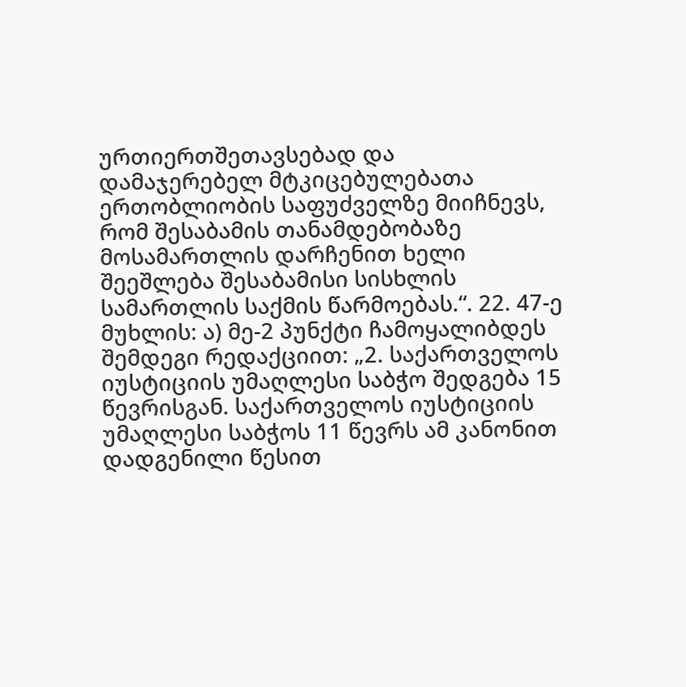ურთიერთშეთავსებად და დამაჯერებელ მტკიცებულებათა ერთობლიობის საფუძველზე მიიჩნევს, რომ შესაბამის თანამდებობაზე მოსამართლის დარჩენით ხელი შეეშლება შესაბამისი სისხლის სამართლის საქმის წარმოებას.“. 22. 47-ე მუხლის: ა) მე-2 პუნქტი ჩამოყალიბდეს შემდეგი რედაქციით: „2. საქართველოს იუსტიციის უმაღლესი საბჭო შედგება 15 წევრისგან. საქართველოს იუსტიციის უმაღლესი საბჭოს 11 წევრს ამ კანონით დადგენილი წესით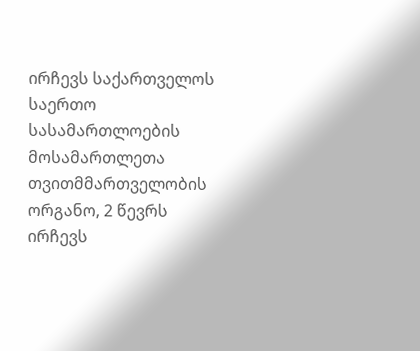ირჩევს საქართველოს საერთო სასამართლოების მოსამართლეთა თვითმმართველობის ორგანო, 2 წევრს ირჩევს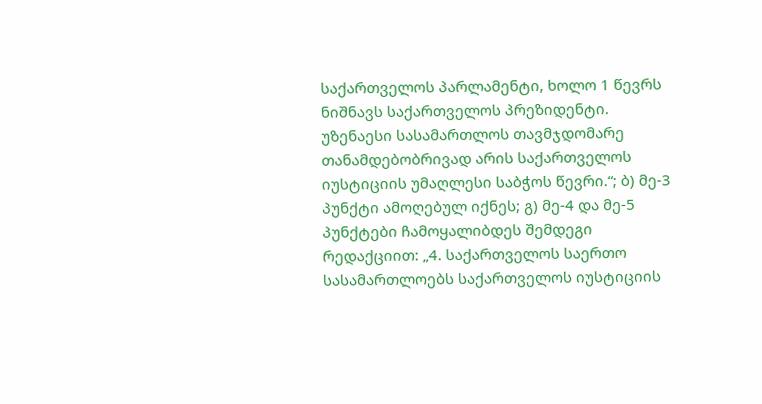საქართველოს პარლამენტი, ხოლო 1 წევრს ნიშნავს საქართველოს პრეზიდენტი. უზენაესი სასამართლოს თავმჯდომარე თანამდებობრივად არის საქართველოს იუსტიციის უმაღლესი საბჭოს წევრი.“; ბ) მე-3 პუნქტი ამოღებულ იქნეს; გ) მე-4 და მე-5 პუნქტები ჩამოყალიბდეს შემდეგი რედაქციით: „4. საქართველოს საერთო სასამართლოებს საქართველოს იუსტიციის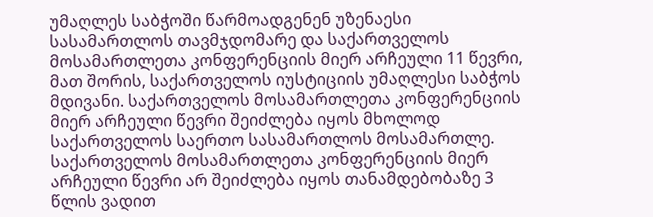უმაღლეს საბჭოში წარმოადგენენ უზენაესი სასამართლოს თავმჯდომარე და საქართველოს მოსამართლეთა კონფერენციის მიერ არჩეული 11 წევრი, მათ შორის, საქართველოს იუსტიციის უმაღლესი საბჭოს მდივანი. საქართველოს მოსამართლეთა კონფერენციის მიერ არჩეული წევრი შეიძლება იყოს მხოლოდ საქართველოს საერთო სასამართლოს მოსამართლე. საქართველოს მოსამართლეთა კონფერენციის მიერ არჩეული წევრი არ შეიძლება იყოს თანამდებობაზე 3 წლის ვადით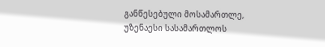განწესებული მოსამართლე, უზენაესი სასამართლოს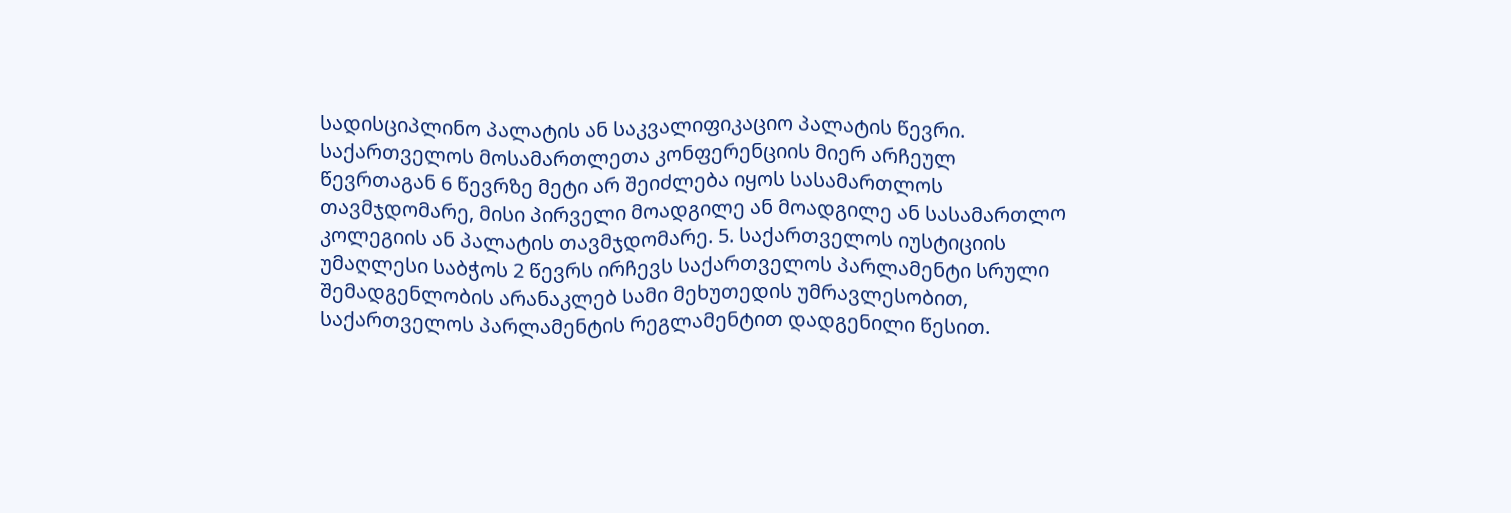სადისციპლინო პალატის ან საკვალიფიკაციო პალატის წევრი. საქართველოს მოსამართლეთა კონფერენციის მიერ არჩეულ წევრთაგან 6 წევრზე მეტი არ შეიძლება იყოს სასამართლოს თავმჯდომარე, მისი პირველი მოადგილე ან მოადგილე ან სასამართლო კოლეგიის ან პალატის თავმჯდომარე. 5. საქართველოს იუსტიციის უმაღლესი საბჭოს 2 წევრს ირჩევს საქართველოს პარლამენტი სრული შემადგენლობის არანაკლებ სამი მეხუთედის უმრავლესობით, საქართველოს პარლამენტის რეგლამენტით დადგენილი წესით.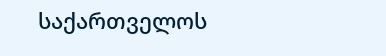საქართველოს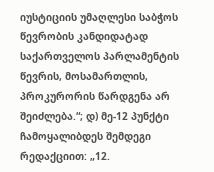იუსტიციის უმაღლესი საბჭოს წევრობის კანდიდატად საქართველოს პარლამენტის წევრის, მოსამართლის, პროკურორის წარდგენა არ შეიძლება.“; დ) მე-12 პუნქტი ჩამოყალიბდეს შემდეგი რედაქციით: „12.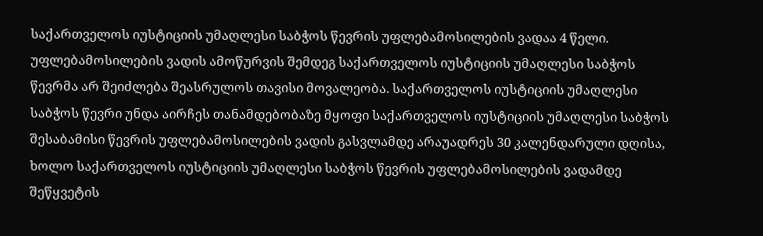საქართველოს იუსტიციის უმაღლესი საბჭოს წევრის უფლებამოსილების ვადაა 4 წელი. უფლებამოსილების ვადის ამოწურვის შემდეგ საქართველოს იუსტიციის უმაღლესი საბჭოს წევრმა არ შეიძლება შეასრულოს თავისი მოვალეობა. საქართველოს იუსტიციის უმაღლესი საბჭოს წევრი უნდა აირჩეს თანამდებობაზე მყოფი საქართველოს იუსტიციის უმაღლესი საბჭოს შესაბამისი წევრის უფლებამოსილების ვადის გასვლამდე არაუადრეს 30 კალენდარული დღისა, ხოლო საქართველოს იუსტიციის უმაღლესი საბჭოს წევრის უფლებამოსილების ვადამდე შეწყვეტის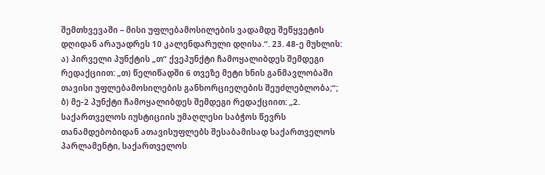შემთხვევაში – მისი უფლებამოსილების ვადამდე შეწყვეტის დღიდან არაუადრეს 10 კალენდარული დღისა.“. 23. 48-ე მუხლის: ა) პირველი პუნქტის „თ“ ქვეპუნქტი ჩამოყალიბდეს შემდეგი რედაქციით: „თ) წელიწადში 6 თვეზე მეტი ხნის განმავლობაში თავისი უფლებამოსილების განხორციელების შეუძლებლობა;“; ბ) მე-2 პუნქტი ჩამოყალიბდეს შემდეგი რედაქციით: „2. საქართველოს იუსტიციის უმაღლესი საბჭოს წევრს თანამდებობიდან ათავისუფლებს შესაბამისად საქართველოს პარლამენტი, საქართველოს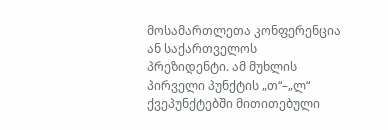მოსამართლეთა კონფერენცია ან საქართველოს პრეზიდენტი. ამ მუხლის პირველი პუნქტის „თ“–„ლ“ ქვეპუნქტებში მითითებული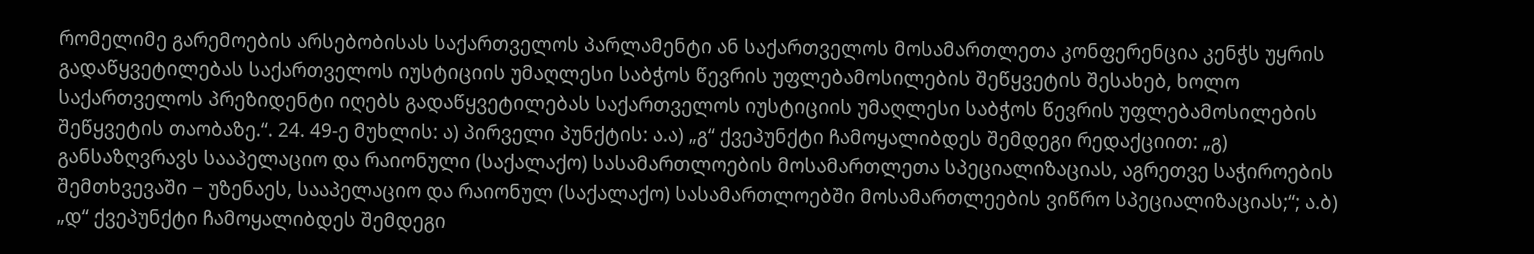რომელიმე გარემოების არსებობისას საქართველოს პარლამენტი ან საქართველოს მოსამართლეთა კონფერენცია კენჭს უყრის გადაწყვეტილებას საქართველოს იუსტიციის უმაღლესი საბჭოს წევრის უფლებამოსილების შეწყვეტის შესახებ, ხოლო საქართველოს პრეზიდენტი იღებს გადაწყვეტილებას საქართველოს იუსტიციის უმაღლესი საბჭოს წევრის უფლებამოსილების შეწყვეტის თაობაზე.“. 24. 49-ე მუხლის: ა) პირველი პუნქტის: ა.ა) „გ“ ქვეპუნქტი ჩამოყალიბდეს შემდეგი რედაქციით: „გ) განსაზღვრავს სააპელაციო და რაიონული (საქალაქო) სასამართლოების მოსამართლეთა სპეციალიზაციას, აგრეთვე საჭიროების შემთხვევაში − უზენაეს, სააპელაციო და რაიონულ (საქალაქო) სასამართლოებში მოსამართლეების ვიწრო სპეციალიზაციას;“; ა.ბ) „დ“ ქვეპუნქტი ჩამოყალიბდეს შემდეგი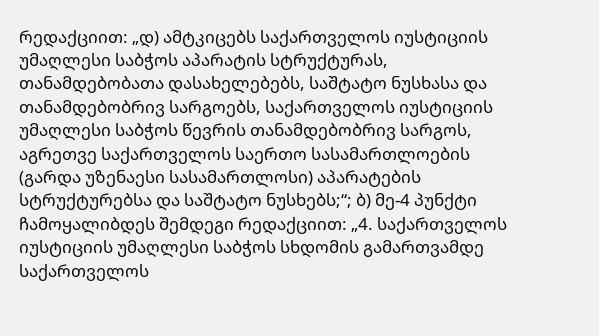რედაქციით: „დ) ამტკიცებს საქართველოს იუსტიციის უმაღლესი საბჭოს აპარატის სტრუქტურას, თანამდებობათა დასახელებებს, საშტატო ნუსხასა და თანამდებობრივ სარგოებს, საქართველოს იუსტიციის უმაღლესი საბჭოს წევრის თანამდებობრივ სარგოს, აგრეთვე საქართველოს საერთო სასამართლოების (გარდა უზენაესი სასამართლოსი) აპარატების სტრუქტურებსა და საშტატო ნუსხებს;“; ბ) მე-4 პუნქტი ჩამოყალიბდეს შემდეგი რედაქციით: „4. საქართველოს იუსტიციის უმაღლესი საბჭოს სხდომის გამართვამდე საქართველოს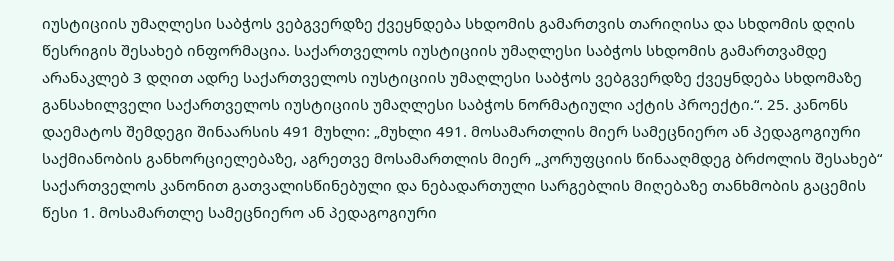იუსტიციის უმაღლესი საბჭოს ვებგვერდზე ქვეყნდება სხდომის გამართვის თარიღისა და სხდომის დღის წესრიგის შესახებ ინფორმაცია. საქართველოს იუსტიციის უმაღლესი საბჭოს სხდომის გამართვამდე არანაკლებ 3 დღით ადრე საქართველოს იუსტიციის უმაღლესი საბჭოს ვებგვერდზე ქვეყნდება სხდომაზე განსახილველი საქართველოს იუსტიციის უმაღლესი საბჭოს ნორმატიული აქტის პროექტი.“. 25. კანონს დაემატოს შემდეგი შინაარსის 491 მუხლი: „მუხლი 491. მოსამართლის მიერ სამეცნიერო ან პედაგოგიური საქმიანობის განხორციელებაზე, აგრეთვე მოსამართლის მიერ „კორუფციის წინააღმდეგ ბრძოლის შესახებ“ საქართველოს კანონით გათვალისწინებული და ნებადართული სარგებლის მიღებაზე თანხმობის გაცემის წესი 1. მოსამართლე სამეცნიერო ან პედაგოგიური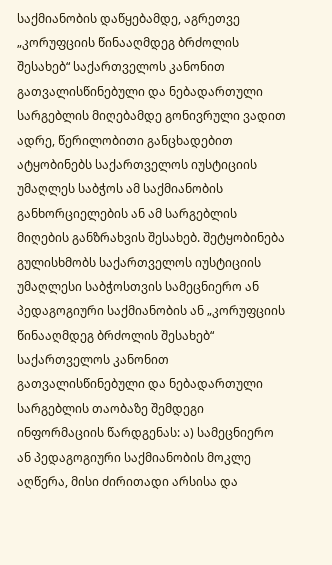საქმიანობის დაწყებამდე, აგრეთვე „კორუფციის წინააღმდეგ ბრძოლის შესახებ“ საქართველოს კანონით გათვალისწინებული და ნებადართული სარგებლის მიღებამდე გონივრული ვადით ადრე, წერილობითი განცხადებით ატყობინებს საქართველოს იუსტიციის უმაღლეს საბჭოს ამ საქმიანობის განხორციელების ან ამ სარგებლის მიღების განზრახვის შესახებ. შეტყობინება გულისხმობს საქართველოს იუსტიციის უმაღლესი საბჭოსთვის სამეცნიერო ან პედაგოგიური საქმიანობის ან „კორუფციის წინააღმდეგ ბრძოლის შესახებ“ საქართველოს კანონით გათვალისწინებული და ნებადართული სარგებლის თაობაზე შემდეგი ინფორმაციის წარდგენას: ა) სამეცნიერო ან პედაგოგიური საქმიანობის მოკლე აღწერა, მისი ძირითადი არსისა და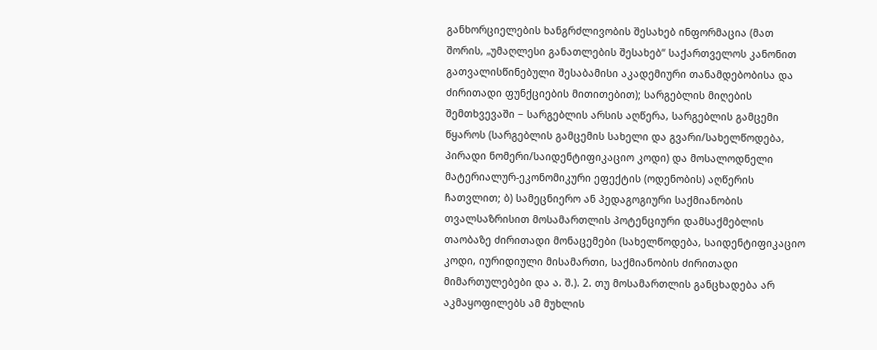განხორციელების ხანგრძლივობის შესახებ ინფორმაცია (მათ შორის, „უმაღლესი განათლების შესახებ“ საქართველოს კანონით გათვალისწინებული შესაბამისი აკადემიური თანამდებობისა და ძირითადი ფუნქციების მითითებით); სარგებლის მიღების შემთხვევაში − სარგებლის არსის აღწერა, სარგებლის გამცემი წყაროს (სარგებლის გამცემის სახელი და გვარი/სახელწოდება, პირადი ნომერი/საიდენტიფიკაციო კოდი) და მოსალოდნელი მატერიალურ-ეკონომიკური ეფექტის (ოდენობის) აღწერის ჩათვლით; ბ) სამეცნიერო ან პედაგოგიური საქმიანობის თვალსაზრისით მოსამართლის პოტენციური დამსაქმებლის თაობაზე ძირითადი მონაცემები (სახელწოდება, საიდენტიფიკაციო კოდი, იურიდიული მისამართი, საქმიანობის ძირითადი მიმართულებები და ა. შ.). 2. თუ მოსამართლის განცხადება არ აკმაყოფილებს ამ მუხლის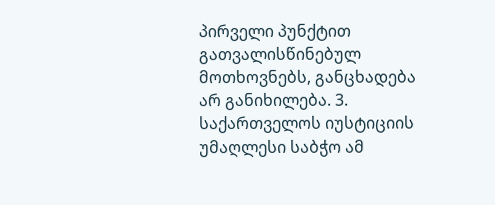პირველი პუნქტით გათვალისწინებულ მოთხოვნებს, განცხადება არ განიხილება. 3. საქართველოს იუსტიციის უმაღლესი საბჭო ამ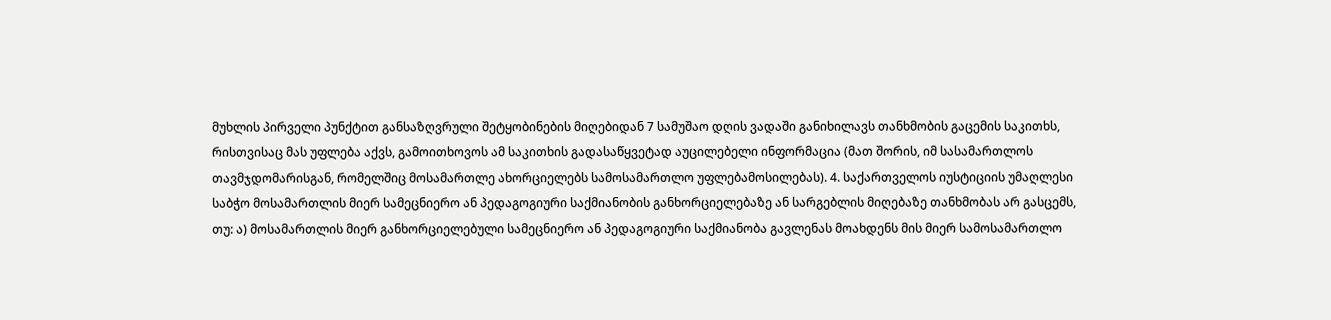მუხლის პირველი პუნქტით განსაზღვრული შეტყობინების მიღებიდან 7 სამუშაო დღის ვადაში განიხილავს თანხმობის გაცემის საკითხს, რისთვისაც მას უფლება აქვს, გამოითხოვოს ამ საკითხის გადასაწყვეტად აუცილებელი ინფორმაცია (მათ შორის, იმ სასამართლოს თავმჯდომარისგან, რომელშიც მოსამართლე ახორციელებს სამოსამართლო უფლებამოსილებას). 4. საქართველოს იუსტიციის უმაღლესი საბჭო მოსამართლის მიერ სამეცნიერო ან პედაგოგიური საქმიანობის განხორციელებაზე ან სარგებლის მიღებაზე თანხმობას არ გასცემს, თუ: ა) მოსამართლის მიერ განხორციელებული სამეცნიერო ან პედაგოგიური საქმიანობა გავლენას მოახდენს მის მიერ სამოსამართლო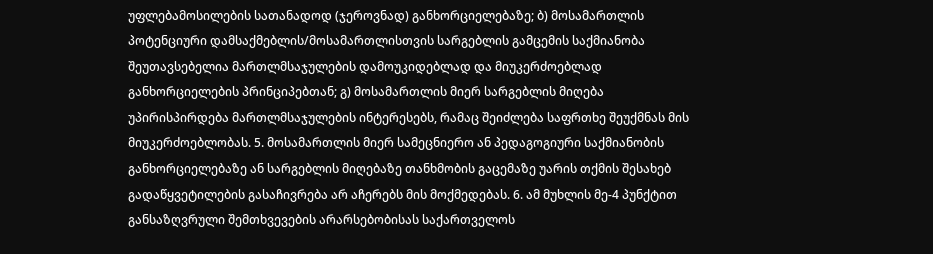უფლებამოსილების სათანადოდ (ჯეროვნად) განხორციელებაზე; ბ) მოსამართლის პოტენციური დამსაქმებლის/მოსამართლისთვის სარგებლის გამცემის საქმიანობა შეუთავსებელია მართლმსაჯულების დამოუკიდებლად და მიუკერძოებლად განხორციელების პრინციპებთან; გ) მოსამართლის მიერ სარგებლის მიღება უპირისპირდება მართლმსაჯულების ინტერესებს, რამაც შეიძლება საფრთხე შეუქმნას მის მიუკერძოებლობას. 5. მოსამართლის მიერ სამეცნიერო ან პედაგოგიური საქმიანობის განხორციელებაზე ან სარგებლის მიღებაზე თანხმობის გაცემაზე უარის თქმის შესახებ გადაწყვეტილების გასაჩივრება არ აჩერებს მის მოქმედებას. 6. ამ მუხლის მე-4 პუნქტით განსაზღვრული შემთხვევების არარსებობისას საქართველოს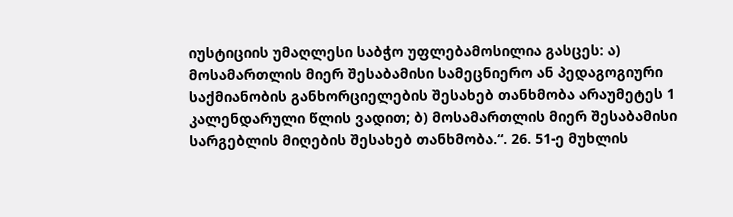იუსტიციის უმაღლესი საბჭო უფლებამოსილია გასცეს: ა) მოსამართლის მიერ შესაბამისი სამეცნიერო ან პედაგოგიური საქმიანობის განხორციელების შესახებ თანხმობა არაუმეტეს 1 კალენდარული წლის ვადით; ბ) მოსამართლის მიერ შესაბამისი სარგებლის მიღების შესახებ თანხმობა.“. 26. 51-ე მუხლის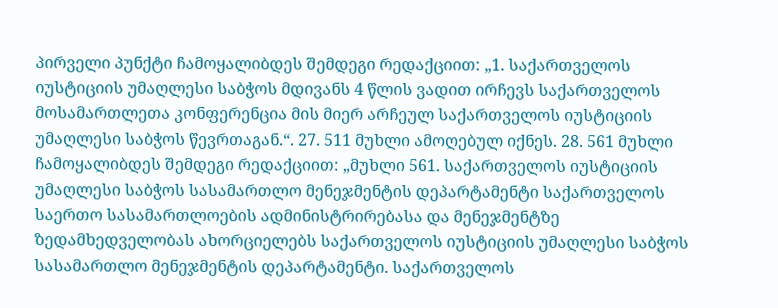პირველი პუნქტი ჩამოყალიბდეს შემდეგი რედაქციით: „1. საქართველოს იუსტიციის უმაღლესი საბჭოს მდივანს 4 წლის ვადით ირჩევს საქართველოს მოსამართლეთა კონფერენცია მის მიერ არჩეულ საქართველოს იუსტიციის უმაღლესი საბჭოს წევრთაგან.“. 27. 511 მუხლი ამოღებულ იქნეს. 28. 561 მუხლი ჩამოყალიბდეს შემდეგი რედაქციით: „მუხლი 561. საქართველოს იუსტიციის უმაღლესი საბჭოს სასამართლო მენეჯმენტის დეპარტამენტი საქართველოს საერთო სასამართლოების ადმინისტრირებასა და მენეჯმენტზე ზედამხედველობას ახორციელებს საქართველოს იუსტიციის უმაღლესი საბჭოს სასამართლო მენეჯმენტის დეპარტამენტი. საქართველოს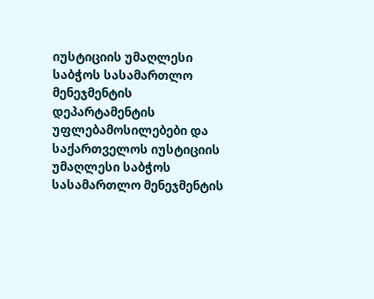იუსტიციის უმაღლესი საბჭოს სასამართლო მენეჯმენტის დეპარტამენტის უფლებამოსილებები და საქართველოს იუსტიციის უმაღლესი საბჭოს სასამართლო მენეჯმენტის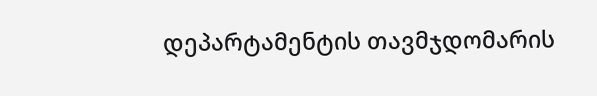დეპარტამენტის თავმჯდომარის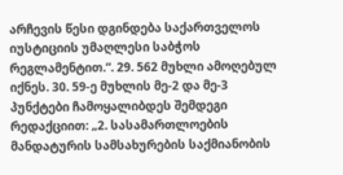არჩევის წესი დგინდება საქართველოს იუსტიციის უმაღლესი საბჭოს რეგლამენტით.“. 29. 562 მუხლი ამოღებულ იქნეს. 30. 59-ე მუხლის მე-2 და მე-3 პუნქტები ჩამოყალიბდეს შემდეგი რედაქციით: „2. სასამართლოების მანდატურის სამსახურების საქმიანობის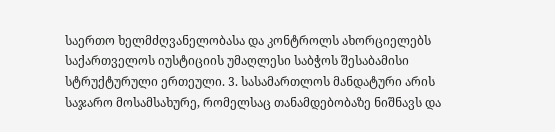საერთო ხელმძღვანელობასა და კონტროლს ახორციელებს საქართველოს იუსტიციის უმაღლესი საბჭოს შესაბამისი სტრუქტურული ერთეული. 3. სასამართლოს მანდატური არის საჯარო მოსამსახურე, რომელსაც თანამდებობაზე ნიშნავს და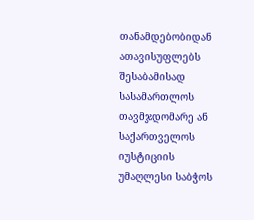თანამდებობიდან ათავისუფლებს შესაბამისად სასამართლოს თავმჯდომარე ან საქართველოს იუსტიციის უმაღლესი საბჭოს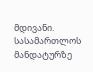მდივანი. სასამართლოს მანდატურზე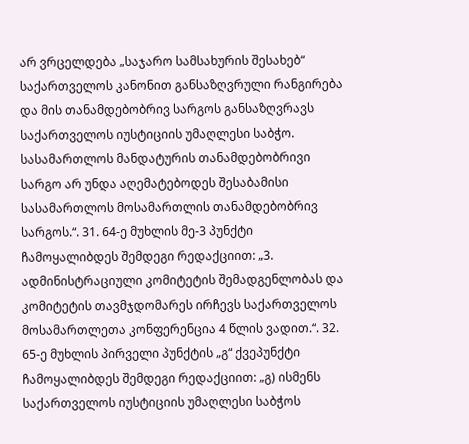არ ვრცელდება „საჯარო სამსახურის შესახებ“ საქართველოს კანონით განსაზღვრული რანგირება და მის თანამდებობრივ სარგოს განსაზღვრავს საქართველოს იუსტიციის უმაღლესი საბჭო. სასამართლოს მანდატურის თანამდებობრივი სარგო არ უნდა აღემატებოდეს შესაბამისი სასამართლოს მოსამართლის თანამდებობრივ სარგოს.“. 31. 64-ე მუხლის მე-3 პუნქტი ჩამოყალიბდეს შემდეგი რედაქციით: „3. ადმინისტრაციული კომიტეტის შემადგენლობას და კომიტეტის თავმჯდომარეს ირჩევს საქართველოს მოსამართლეთა კონფერენცია 4 წლის ვადით.“. 32. 65-ე მუხლის პირველი პუნქტის „გ“ ქვეპუნქტი ჩამოყალიბდეს შემდეგი რედაქციით: „გ) ისმენს საქართველოს იუსტიციის უმაღლესი საბჭოს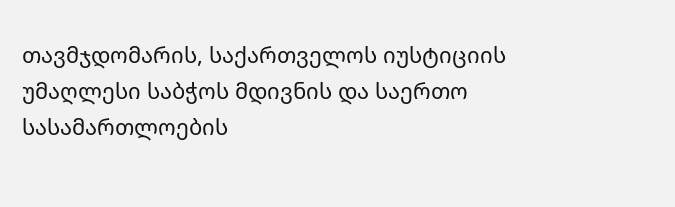თავმჯდომარის, საქართველოს იუსტიციის უმაღლესი საბჭოს მდივნის და საერთო სასამართლოების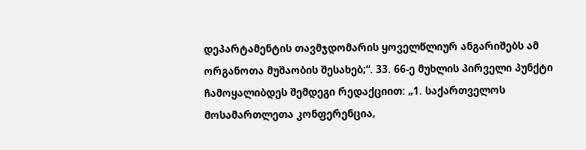დეპარტამენტის თავმჯდომარის ყოველწლიურ ანგარიშებს ამ ორგანოთა მუშაობის შესახებ;“. 33. 66-ე მუხლის პირველი პუნქტი ჩამოყალიბდეს შემდეგი რედაქციით: „1. საქართველოს მოსამართლეთა კონფერენცია,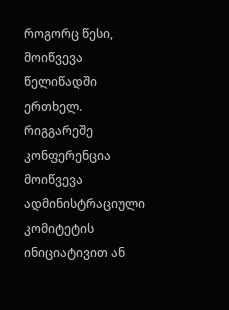როგორც წესი, მოიწვევა წელიწადში ერთხელ. რიგგარეშე კონფერენცია მოიწვევა ადმინისტრაციული კომიტეტის ინიციატივით ან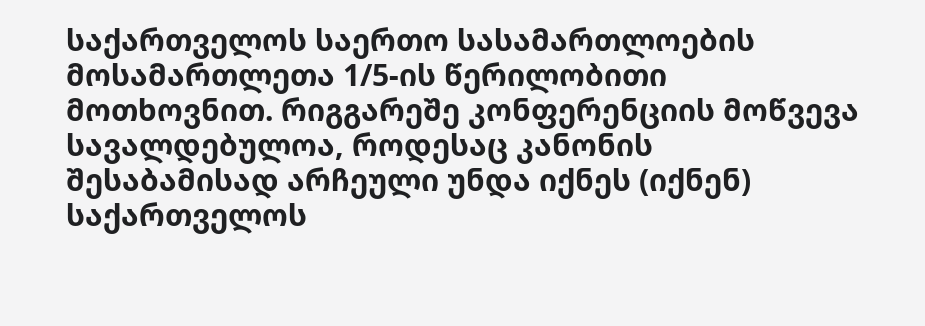საქართველოს საერთო სასამართლოების მოსამართლეთა 1/5-ის წერილობითი მოთხოვნით. რიგგარეშე კონფერენციის მოწვევა სავალდებულოა, როდესაც კანონის შესაბამისად არჩეული უნდა იქნეს (იქნენ) საქართველოს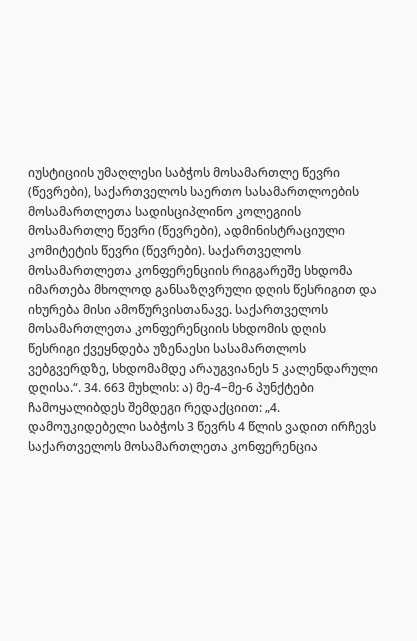იუსტიციის უმაღლესი საბჭოს მოსამართლე წევრი (წევრები), საქართველოს საერთო სასამართლოების მოსამართლეთა სადისციპლინო კოლეგიის მოსამართლე წევრი (წევრები), ადმინისტრაციული კომიტეტის წევრი (წევრები). საქართველოს მოსამართლეთა კონფერენციის რიგგარეშე სხდომა იმართება მხოლოდ განსაზღვრული დღის წესრიგით და იხურება მისი ამოწურვისთანავე. საქართველოს მოსამართლეთა კონფერენციის სხდომის დღის წესრიგი ქვეყნდება უზენაესი სასამართლოს ვებგვერდზე, სხდომამდე არაუგვიანეს 5 კალენდარული დღისა.“. 34. 663 მუხლის: ა) მე-4−მე-6 პუნქტები ჩამოყალიბდეს შემდეგი რედაქციით: „4. დამოუკიდებელი საბჭოს 3 წევრს 4 წლის ვადით ირჩევს საქართველოს მოსამართლეთა კონფერენცია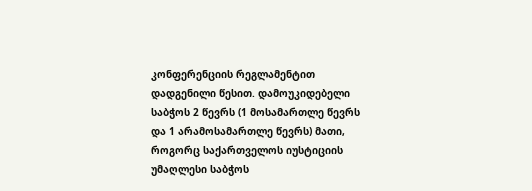კონფერენციის რეგლამენტით დადგენილი წესით. დამოუკიდებელი საბჭოს 2 წევრს (1 მოსამართლე წევრს და 1 არამოსამართლე წევრს) მათი, როგორც საქართველოს იუსტიციის უმაღლესი საბჭოს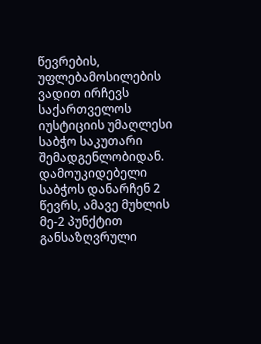წევრების, უფლებამოსილების ვადით ირჩევს საქართველოს იუსტიციის უმაღლესი საბჭო საკუთარი შემადგენლობიდან. დამოუკიდებელი საბჭოს დანარჩენ 2 წევრს, ამავე მუხლის მე-2 პუნქტით განსაზღვრული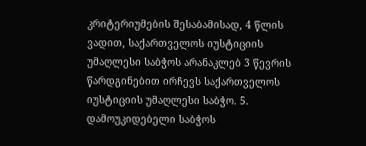კრიტერიუმების შესაბამისად, 4 წლის ვადით, საქართველოს იუსტიციის უმაღლესი საბჭოს არანაკლებ 3 წევრის წარდგინებით ირჩევს საქართველოს იუსტიციის უმაღლესი საბჭო. 5. დამოუკიდებელი საბჭოს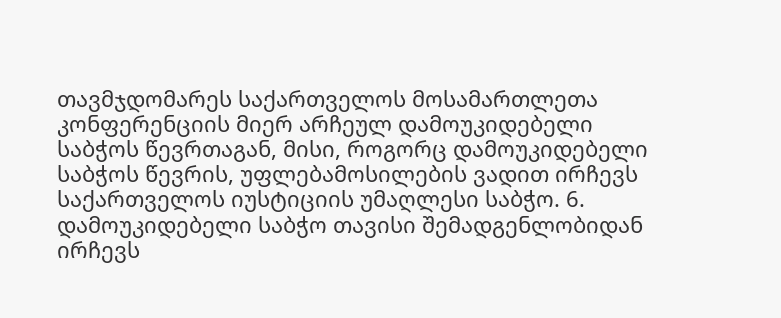თავმჯდომარეს საქართველოს მოსამართლეთა კონფერენციის მიერ არჩეულ დამოუკიდებელი საბჭოს წევრთაგან, მისი, როგორც დამოუკიდებელი საბჭოს წევრის, უფლებამოსილების ვადით ირჩევს საქართველოს იუსტიციის უმაღლესი საბჭო. 6. დამოუკიდებელი საბჭო თავისი შემადგენლობიდან ირჩევს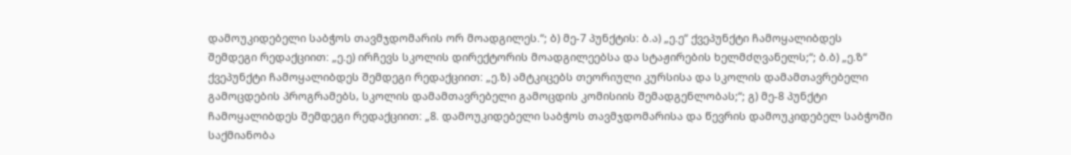დამოუკიდებელი საბჭოს თავმჯდომარის ორ მოადგილეს.“; ბ) მე-7 პუნქტის: ბ.ა) „ე.ე“ ქვეპუნქტი ჩამოყალიბდეს შემდეგი რედაქციით: „ე.ე) ირჩევს სკოლის დირექტორის მოადგილეებსა და სტაჟირების ხელმძღვანელს;“; ბ.ბ) „ე.ზ“ ქვეპუნქტი ჩამოყალიბდეს შემდეგი რედაქციით: „ე.ზ) ამტკიცებს თეორიული კურსისა და სკოლის დამამთავრებელი გამოცდების პროგრამებს, სკოლის დამამთავრებელი გამოცდის კომისიის შემადგენლობას;“; გ) მე-8 პუნქტი ჩამოყალიბდეს შემდეგი რედაქციით: „8. დამოუკიდებელი საბჭოს თავმჯდომარისა და წევრის დამოუკიდებელ საბჭოში საქმიანობა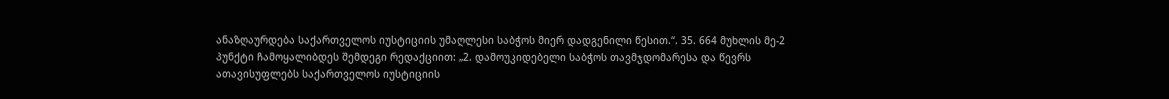ანაზღაურდება საქართველოს იუსტიციის უმაღლესი საბჭოს მიერ დადგენილი წესით.“. 35. 664 მუხლის მე-2 პუნქტი ჩამოყალიბდეს შემდეგი რედაქციით: „2. დამოუკიდებელი საბჭოს თავმჯდომარესა და წევრს ათავისუფლებს საქართველოს იუსტიციის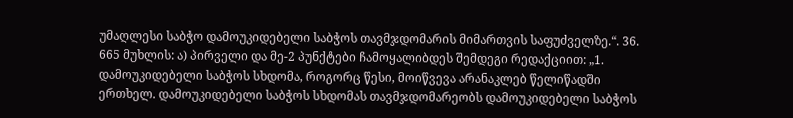უმაღლესი საბჭო დამოუკიდებელი საბჭოს თავმჯდომარის მიმართვის საფუძველზე.“. 36. 665 მუხლის: ა) პირველი და მე-2 პუნქტები ჩამოყალიბდეს შემდეგი რედაქციით: „1. დამოუკიდებელი საბჭოს სხდომა, როგორც წესი, მოიწვევა არანაკლებ წელიწადში ერთხელ. დამოუკიდებელი საბჭოს სხდომას თავმჯდომარეობს დამოუკიდებელი საბჭოს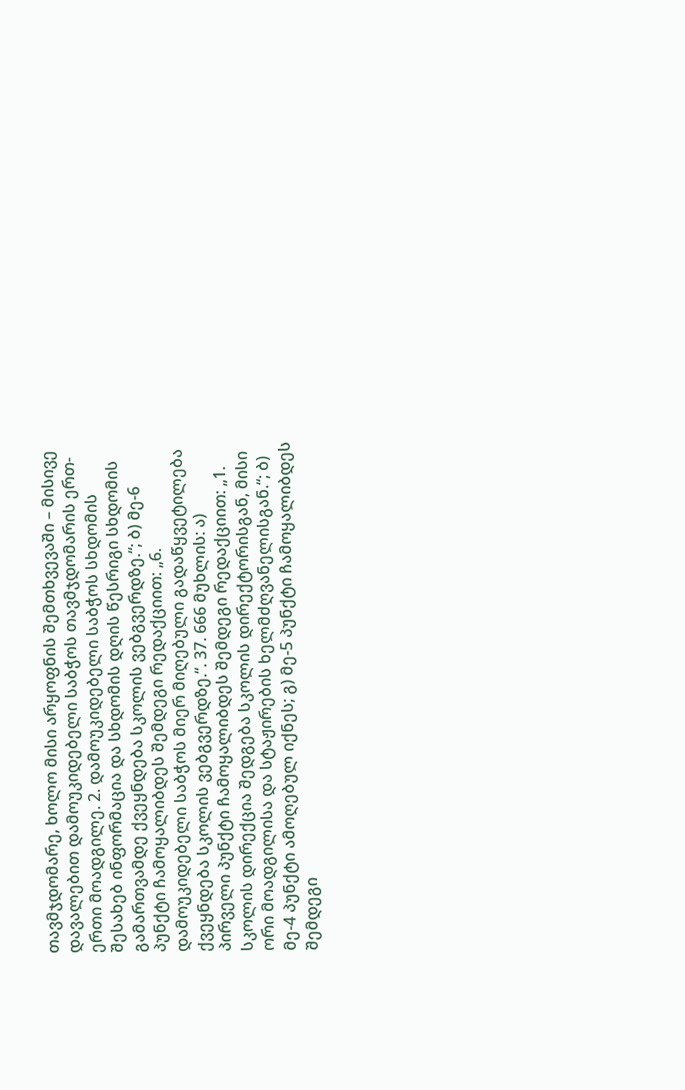თავმჯდომარე, ხოლო მისი არყოფნის შემთხვევაში – მისივე დავალებით დამოუკიდებელი საბჭოს თავმჯდომარის ერთ-ერთი მოადგილე. 2. დამოუკიდებელი საბჭოს სხდომის შესახებ ინფორმაცია და სხდომის დღის წესრიგი სხდომის გამართვამდე ქვეყნდება სკოლის ვებგვერდზე.“; ბ) მე-6 პუნქტი ჩამოყალიბდეს შემდეგი რედაქციით: „6. დამოუკიდებელი საბჭოს მიერ მიღებული გადაწყვეტილება ქვეყნდება სკოლის ვებგვერდზე.“. 37. 666 მუხლის: ა) პირველი პუნქტი ჩამოყალიბდეს შემდეგი რედაქციით: „1. სკოლის დირექცია შედგება სკოლის დირექტორისგან, მისი ორი მოადგილისა და სტაჟირების ხელმძღვანელისგან.“; ბ) მე-4 პუნქტი ამოღებულ იქნეს; გ) მე-5 პუნქტი ჩამოყალიბდეს შემდეგი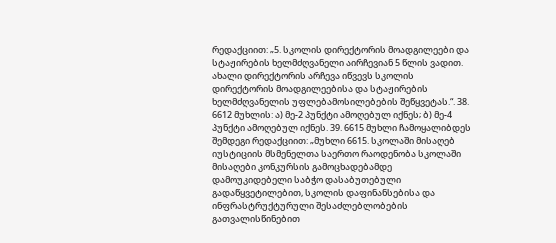რედაქციით: „5. სკოლის დირექტორის მოადგილეები და სტაჟირების ხელმძღვანელი აირჩევიან 5 წლის ვადით. ახალი დირექტორის არჩევა იწვევს სკოლის დირექტორის მოადგილეებისა და სტაჟირების ხელმძღვანელის უფლებამოსილებების შეწყვეტას.“. 38. 6612 მუხლის: ა) მე-2 პუნქტი ამოღებულ იქნეს; ბ) მე-4 პუნქტი ამოღებულ იქნეს. 39. 6615 მუხლი ჩამოყალიბდეს შემდეგი რედაქციით: „მუხლი 6615. სკოლაში მისაღებ იუსტიციის მსმენელთა საერთო რაოდენობა სკოლაში მისაღები კონკურსის გამოცხადებამდე დამოუკიდებელი საბჭო დასაბუთებული გადაწყვეტილებით, სკოლის დაფინანსებისა და ინფრასტრუქტურული შესაძლებლობების გათვალისწინებით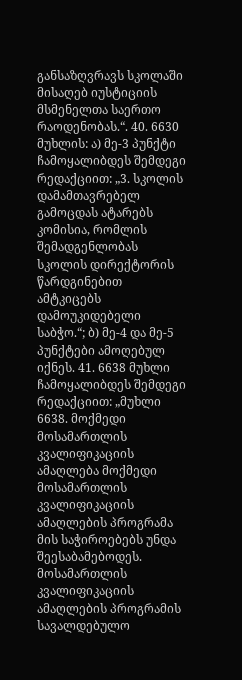განსაზღვრავს სკოლაში მისაღებ იუსტიციის მსმენელთა საერთო რაოდენობას.“. 40. 6630 მუხლის: ა) მე-3 პუნქტი ჩამოყალიბდეს შემდეგი რედაქციით: „3. სკოლის დამამთავრებელ გამოცდას ატარებს კომისია, რომლის შემადგენლობას სკოლის დირექტორის წარდგინებით ამტკიცებს დამოუკიდებელი საბჭო.“; ბ) მე-4 და მე-5 პუნქტები ამოღებულ იქნეს. 41. 6638 მუხლი ჩამოყალიბდეს შემდეგი რედაქციით: „მუხლი 6638. მოქმედი მოსამართლის კვალიფიკაციის ამაღლება მოქმედი მოსამართლის კვალიფიკაციის ამაღლების პროგრამა მის საჭიროებებს უნდა შეესაბამებოდეს. მოსამართლის კვალიფიკაციის ამაღლების პროგრამის სავალდებულო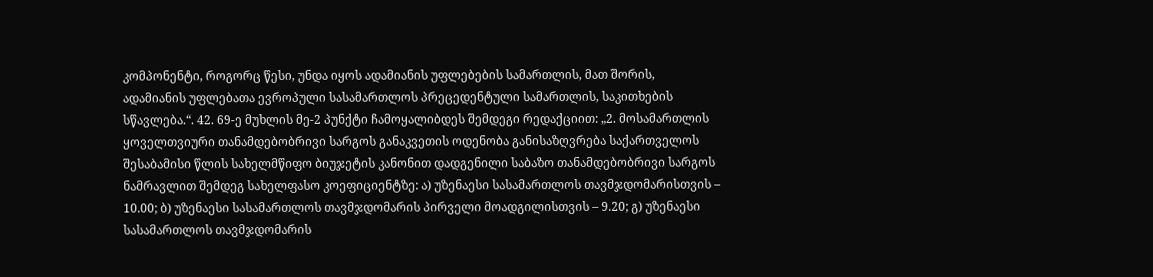კომპონენტი, როგორც წესი, უნდა იყოს ადამიანის უფლებების სამართლის, მათ შორის, ადამიანის უფლებათა ევროპული სასამართლოს პრეცედენტული სამართლის, საკითხების სწავლება.“. 42. 69-ე მუხლის მე-2 პუნქტი ჩამოყალიბდეს შემდეგი რედაქციით: „2. მოსამართლის ყოველთვიური თანამდებობრივი სარგოს განაკვეთის ოდენობა განისაზღვრება საქართველოს შესაბამისი წლის სახელმწიფო ბიუჯეტის კანონით დადგენილი საბაზო თანამდებობრივი სარგოს ნამრავლით შემდეგ სახელფასო კოეფიციენტზე: ა) უზენაესი სასამართლოს თავმჯდომარისთვის – 10.00; ბ) უზენაესი სასამართლოს თავმჯდომარის პირველი მოადგილისთვის – 9.20; გ) უზენაესი სასამართლოს თავმჯდომარის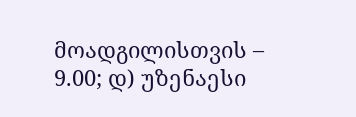მოადგილისთვის – 9.00; დ) უზენაესი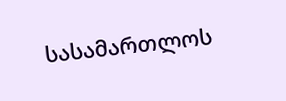სასამართლოს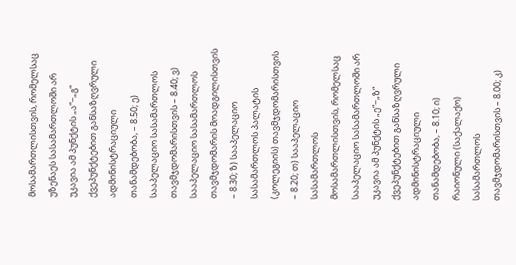მოსამართლისთვის, რომელსაც უზენაეს სასამართლოში არ უკავია ამ პუნქტის „ა“−„გ“ ქვეპუნქტებით განსაზღვრული ადმინისტრაციული თანამდებობა, – 8.50; ე) სააპელაციო სასამართლოს თავმჯდომარისთვის – 8.40; ვ) სააპელაციო სასამართლოს თავმჯდომარის მოადგილისთვის – 8.30; ზ) სააპელაციო სასამართლოს პალატის (კოლეგიის) თავმჯდომარისთვის – 8.20; თ) სააპელაციო სასამართლოს მოსამართლისთვის, რომელსაც სააპელაციო სასამართლოში არ უკავია ამ პუნქტის „ე“−„ზ“ ქვეპუნქტებით განსაზღვრული ადმინისტრაციული თანამდებობა, – 8.10; ი) რაიონული (საქალაქო) სასამართლოს თავმჯდომარისთვის – 8.00; კ)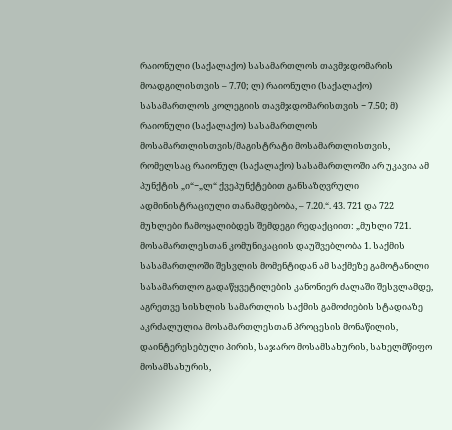რაიონული (საქალაქო) სასამართლოს თავმჯდომარის მოადგილისთვის – 7.70; ლ) რაიონული (საქალაქო) სასამართლოს კოლეგიის თავმჯდომარისთვის − 7.50; მ) რაიონული (საქალაქო) სასამართლოს მოსამართლისთვის/მაგისტრატი მოსამართლისთვის, რომელსაც რაიონულ (საქალაქო) სასამართლოში არ უკავია ამ პუნქტის „ი“−„ლ“ ქვეპუნქტებით განსაზღვრული ადმინისტრაციული თანამდებობა, – 7.20.“. 43. 721 და 722 მუხლები ჩამოყალიბდეს შემდეგი რედაქციით: „მუხლი 721. მოსამართლესთან კომუნიკაციის დაუშვებლობა 1. საქმის სასამართლოში შესვლის მომენტიდან ამ საქმეზე გამოტანილი სასამართლო გადაწყვეტილების კანონიერ ძალაში შესვლამდე, აგრეთვე სისხლის სამართლის საქმის გამოძიების სტადიაზე აკრძალულია მოსამართლესთან პროცესის მონაწილის, დაინტერესებული პირის, საჯარო მოსამსახურის, სახელმწიფო მოსამსახურის,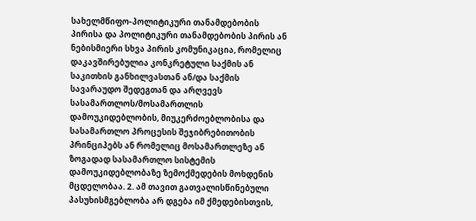სახელმწიფო-პოლიტიკური თანამდებობის პირისა და პოლიტიკური თანამდებობის პირის ან ნებისმიერი სხვა პირის კომუნიკაცია, რომელიც დაკავშირებულია კონკრეტული საქმის ან საკითხის განხილვასთან ან/და საქმის სავარაუდო შედეგთან და არღვევს სასამართლოს/მოსამართლის დამოუკიდებლობის, მიუკერძოებლობისა და სასამართლო პროცესის შეჯიბრებითობის პრინციპებს ან რომელიც მოსამართლეზე ან ზოგადად სასამართლო სისტემის დამოუკიდებლობაზე ზემოქმედების მოხდენის მცდელობაა. 2. ამ თავით გათვალისწინებული პასუხისმგებლობა არ დგება იმ ქმედებისთვის,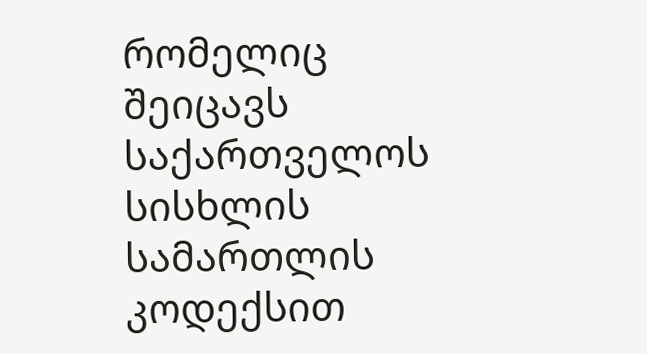რომელიც შეიცავს საქართველოს სისხლის სამართლის კოდექსით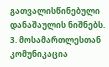გათვალისწინებული დანაშაულის ნიშნებს. 3. მოსამართლესთან კომუნიკაცია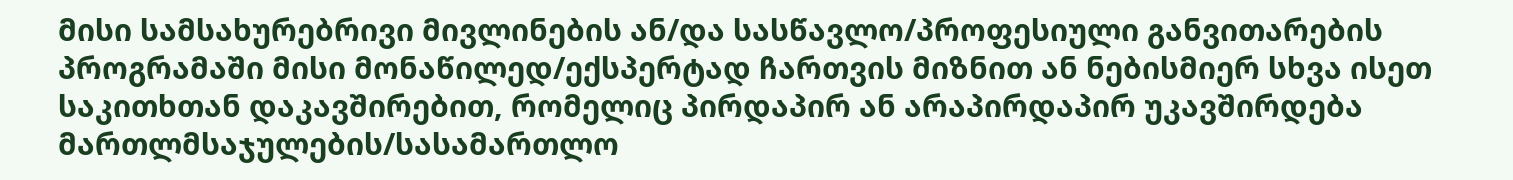მისი სამსახურებრივი მივლინების ან/და სასწავლო/პროფესიული განვითარების პროგრამაში მისი მონაწილედ/ექსპერტად ჩართვის მიზნით ან ნებისმიერ სხვა ისეთ საკითხთან დაკავშირებით, რომელიც პირდაპირ ან არაპირდაპირ უკავშირდება მართლმსაჯულების/სასამართლო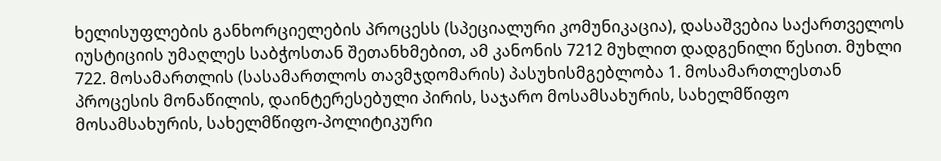ხელისუფლების განხორციელების პროცესს (სპეციალური კომუნიკაცია), დასაშვებია საქართველოს იუსტიციის უმაღლეს საბჭოსთან შეთანხმებით, ამ კანონის 7212 მუხლით დადგენილი წესით. მუხლი 722. მოსამართლის (სასამართლოს თავმჯდომარის) პასუხისმგებლობა 1. მოსამართლესთან პროცესის მონაწილის, დაინტერესებული პირის, საჯარო მოსამსახურის, სახელმწიფო მოსამსახურის, სახელმწიფო-პოლიტიკური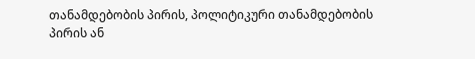თანამდებობის პირის, პოლიტიკური თანამდებობის პირის ან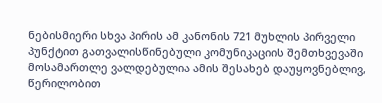ნებისმიერი სხვა პირის ამ კანონის 721 მუხლის პირველი პუნქტით გათვალისწინებული კომუნიკაციის შემთხვევაში მოსამართლე ვალდებულია ამის შესახებ დაუყოვნებლივ, წერილობით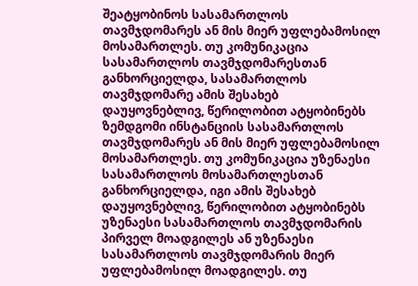შეატყობინოს სასამართლოს თავმჯდომარეს ან მის მიერ უფლებამოსილ მოსამართლეს. თუ კომუნიკაცია სასამართლოს თავმჯდომარესთან განხორციელდა, სასამართლოს თავმჯდომარე ამის შესახებ დაუყოვნებლივ, წერილობით ატყობინებს ზემდგომი ინსტანციის სასამართლოს თავმჯდომარეს ან მის მიერ უფლებამოსილ მოსამართლეს. თუ კომუნიკაცია უზენაესი სასამართლოს მოსამართლესთან განხორციელდა, იგი ამის შესახებ დაუყოვნებლივ, წერილობით ატყობინებს უზენაესი სასამართლოს თავმჯდომარის პირველ მოადგილეს ან უზენაესი სასამართლოს თავმჯდომარის მიერ უფლებამოსილ მოადგილეს. თუ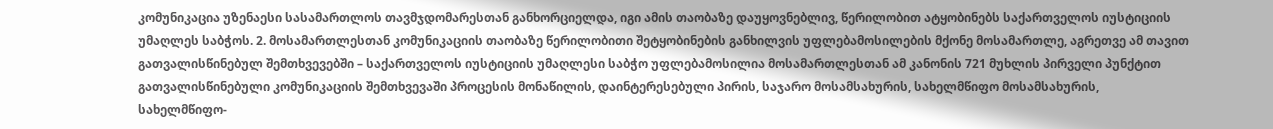კომუნიკაცია უზენაესი სასამართლოს თავმჯდომარესთან განხორციელდა, იგი ამის თაობაზე დაუყოვნებლივ, წერილობით ატყობინებს საქართველოს იუსტიციის უმაღლეს საბჭოს. 2. მოსამართლესთან კომუნიკაციის თაობაზე წერილობითი შეტყობინების განხილვის უფლებამოსილების მქონე მოსამართლე, აგრეთვე ამ თავით გათვალისწინებულ შემთხვევებში – საქართველოს იუსტიციის უმაღლესი საბჭო უფლებამოსილია მოსამართლესთან ამ კანონის 721 მუხლის პირველი პუნქტით გათვალისწინებული კომუნიკაციის შემთხვევაში პროცესის მონაწილის, დაინტერესებული პირის, საჯარო მოსამსახურის, სახელმწიფო მოსამსახურის, სახელმწიფო-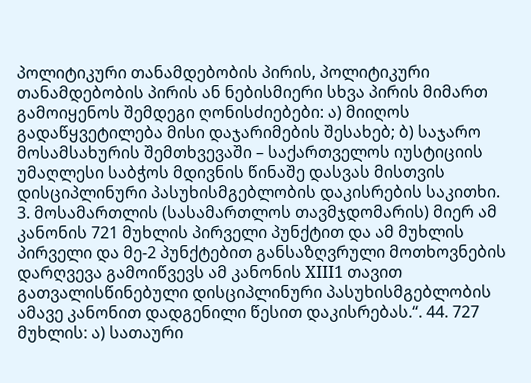პოლიტიკური თანამდებობის პირის, პოლიტიკური თანამდებობის პირის ან ნებისმიერი სხვა პირის მიმართ გამოიყენოს შემდეგი ღონისძიებები: ა) მიიღოს გადაწყვეტილება მისი დაჯარიმების შესახებ; ბ) საჯარო მოსამსახურის შემთხვევაში – საქართველოს იუსტიციის უმაღლესი საბჭოს მდივნის წინაშე დასვას მისთვის დისციპლინური პასუხისმგებლობის დაკისრების საკითხი. 3. მოსამართლის (სასამართლოს თავმჯდომარის) მიერ ამ კანონის 721 მუხლის პირველი პუნქტით და ამ მუხლის პირველი და მე-2 პუნქტებით განსაზღვრული მოთხოვნების დარღვევა გამოიწვევს ამ კანონის XIII1 თავით გათვალისწინებული დისციპლინური პასუხისმგებლობის ამავე კანონით დადგენილი წესით დაკისრებას.“. 44. 727 მუხლის: ა) სათაური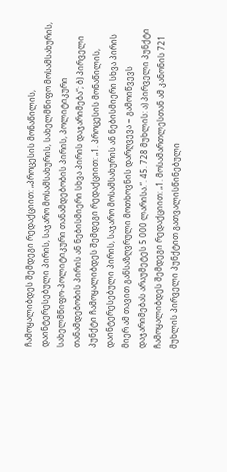ჩამოყალიბდეს შემდეგი რედაქციით: „პროცესის მონაწილის, დაინტერესებული პირის, საჯარო მოსამსახურის, სახელმწიფო მოსამსახურის, სახელმწიფო-პოლიტიკური თანამდებობის პირის, პოლიტიკური თანამდებობის პირის ან ნებისმიერი სხვა პირის დაჯარიმება“; ბ) პირველი პუნქტი ჩამოყალიბდეს შემდეგი რედაქციით: „1. პროცესის მონაწილის, დაინტერესებული პირის, საჯარო მოსამსახურის ან ნებისმიერი სხვა პირის მიერ ამ თავით განსაზღვრული მოთხოვნის დარღვევა − გამოიწვევს დაჯარიმებას არაუმეტეს 5 000 ლარისა.“. 45. 728 მუხლის: ა) პირველი პუნქტი ჩამოყალიბდეს შემდეგი რედაქციით: „1. მოსამართლესთან ამ კანონის 721 მუხლის პირველი პუნქტით გათვალისწინებული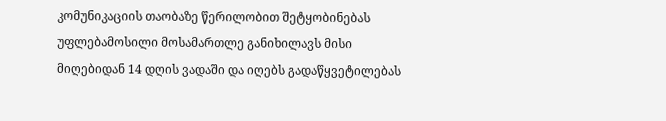კომუნიკაციის თაობაზე წერილობით შეტყობინებას უფლებამოსილი მოსამართლე განიხილავს მისი მიღებიდან 14 დღის ვადაში და იღებს გადაწყვეტილებას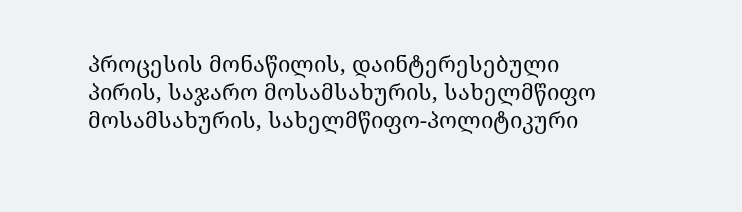პროცესის მონაწილის, დაინტერესებული პირის, საჯარო მოსამსახურის, სახელმწიფო მოსამსახურის, სახელმწიფო-პოლიტიკური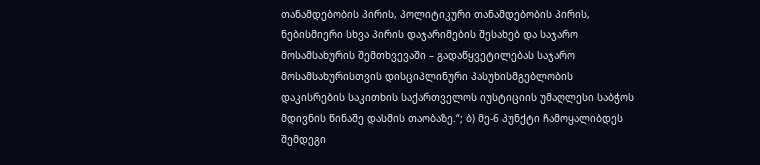თანამდებობის პირის, პოლიტიკური თანამდებობის პირის, ნებისმიერი სხვა პირის დაჯარიმების შესახებ და საჯარო მოსამსახურის შემთხვევაში – გადაწყვეტილებას საჯარო მოსამსახურისთვის დისციპლინური პასუხისმგებლობის დაკისრების საკითხის საქართველოს იუსტიციის უმაღლესი საბჭოს მდივნის წინაშე დასმის თაობაზე.“; ბ) მე-6 პუნქტი ჩამოყალიბდეს შემდეგი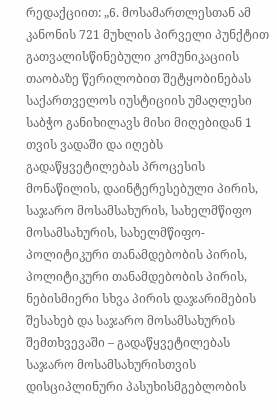რედაქციით: „6. მოსამართლესთან ამ კანონის 721 მუხლის პირველი პუნქტით გათვალისწინებული კომუნიკაციის თაობაზე წერილობით შეტყობინებას საქართველოს იუსტიციის უმაღლესი საბჭო განიხილავს მისი მიღებიდან 1 თვის ვადაში და იღებს გადაწყვეტილებას პროცესის მონაწილის, დაინტერესებული პირის, საჯარო მოსამსახურის, სახელმწიფო მოსამსახურის, სახელმწიფო-პოლიტიკური თანამდებობის პირის, პოლიტიკური თანამდებობის პირის, ნებისმიერი სხვა პირის დაჯარიმების შესახებ და საჯარო მოსამსახურის შემთხვევაში – გადაწყვეტილებას საჯარო მოსამსახურისთვის დისციპლინური პასუხისმგებლობის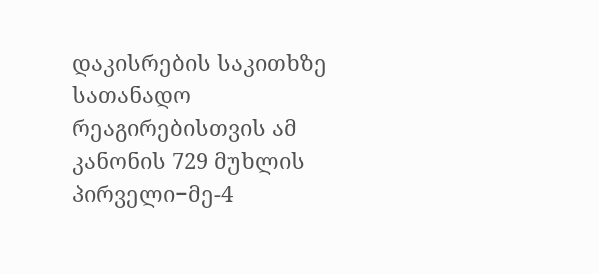დაკისრების საკითხზე სათანადო რეაგირებისთვის ამ კანონის 729 მუხლის პირველი−მე-4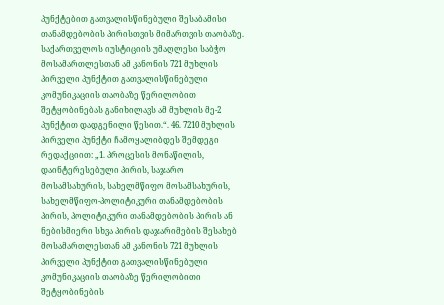პუნქტებით გათვალისწინებული შესაბამისი თანამდებობის პირისთვის მიმართვის თაობაზე. საქართველოს იუსტიციის უმაღლესი საბჭო მოსამართლესთან ამ კანონის 721 მუხლის პირველი პუნქტით გათვალისწინებული კომუნიკაციის თაობაზე წერილობით შეტყობინებას განიხილავს ამ მუხლის მე-2 პუნქტით დადგენილი წესით.“. 46. 7210 მუხლის პირველი პუნქტი ჩამოყალიბდეს შემდეგი რედაქციით: „1. პროცესის მონაწილის, დაინტერესებული პირის, საჯარო მოსამსახურის, სახელმწიფო მოსამსახურის, სახელმწიფო-პოლიტიკური თანამდებობის პირის, პოლიტიკური თანამდებობის პირის ან ნებისმიერი სხვა პირის დაჯარიმების შესახებ მოსამართლესთან ამ კანონის 721 მუხლის პირველი პუნქტით გათვალისწინებული კომუნიკაციის თაობაზე წერილობითი შეტყობინების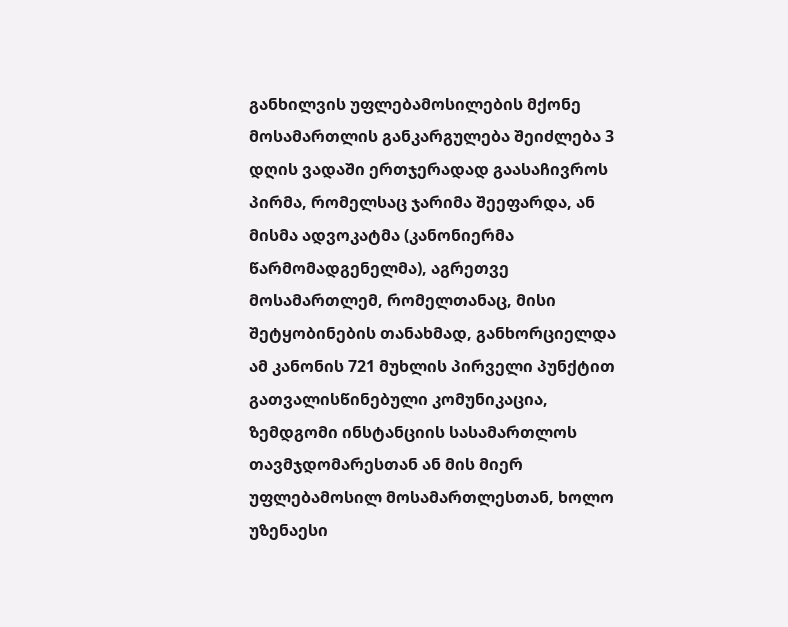განხილვის უფლებამოსილების მქონე მოსამართლის განკარგულება შეიძლება 3 დღის ვადაში ერთჯერადად გაასაჩივროს პირმა, რომელსაც ჯარიმა შეეფარდა, ან მისმა ადვოკატმა (კანონიერმა წარმომადგენელმა), აგრეთვე მოსამართლემ, რომელთანაც, მისი შეტყობინების თანახმად, განხორციელდა ამ კანონის 721 მუხლის პირველი პუნქტით გათვალისწინებული კომუნიკაცია, ზემდგომი ინსტანციის სასამართლოს თავმჯდომარესთან ან მის მიერ უფლებამოსილ მოსამართლესთან, ხოლო უზენაესი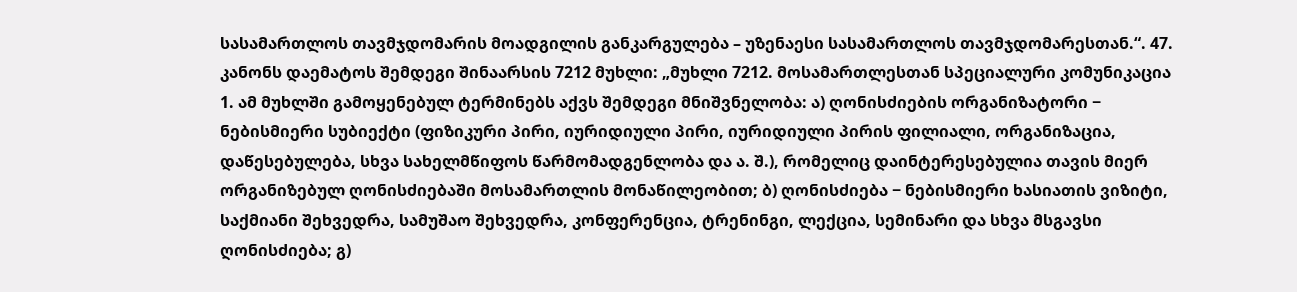სასამართლოს თავმჯდომარის მოადგილის განკარგულება – უზენაესი სასამართლოს თავმჯდომარესთან.“. 47. კანონს დაემატოს შემდეგი შინაარსის 7212 მუხლი: „მუხლი 7212. მოსამართლესთან სპეციალური კომუნიკაცია 1. ამ მუხლში გამოყენებულ ტერმინებს აქვს შემდეგი მნიშვნელობა: ა) ღონისძიების ორგანიზატორი − ნებისმიერი სუბიექტი (ფიზიკური პირი, იურიდიული პირი, იურიდიული პირის ფილიალი, ორგანიზაცია, დაწესებულება, სხვა სახელმწიფოს წარმომადგენლობა და ა. შ.), რომელიც დაინტერესებულია თავის მიერ ორგანიზებულ ღონისძიებაში მოსამართლის მონაწილეობით; ბ) ღონისძიება − ნებისმიერი ხასიათის ვიზიტი, საქმიანი შეხვედრა, სამუშაო შეხვედრა, კონფერენცია, ტრენინგი, ლექცია, სემინარი და სხვა მსგავსი ღონისძიება; გ)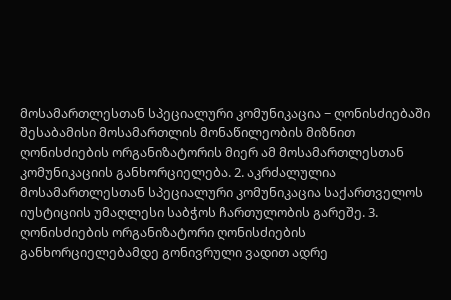მოსამართლესთან სპეციალური კომუნიკაცია − ღონისძიებაში შესაბამისი მოსამართლის მონაწილეობის მიზნით ღონისძიების ორგანიზატორის მიერ ამ მოსამართლესთან კომუნიკაციის განხორციელება. 2. აკრძალულია მოსამართლესთან სპეციალური კომუნიკაცია საქართველოს იუსტიციის უმაღლესი საბჭოს ჩართულობის გარეშე. 3. ღონისძიების ორგანიზატორი ღონისძიების განხორციელებამდე გონივრული ვადით ადრე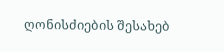ღონისძიების შესახებ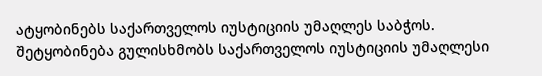ატყობინებს საქართველოს იუსტიციის უმაღლეს საბჭოს. შეტყობინება გულისხმობს საქართველოს იუსტიციის უმაღლესი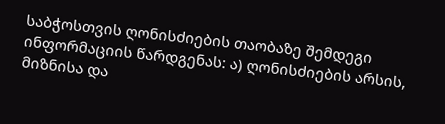საბჭოსთვის ღონისძიების თაობაზე შემდეგი ინფორმაციის წარდგენას: ა) ღონისძიების არსის, მიზნისა და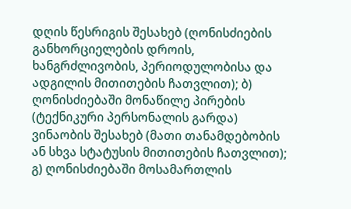დღის წესრიგის შესახებ (ღონისძიების განხორციელების დროის, ხანგრძლივობის, პერიოდულობისა და ადგილის მითითების ჩათვლით); ბ) ღონისძიებაში მონაწილე პირების (ტექნიკური პერსონალის გარდა) ვინაობის შესახებ (მათი თანამდებობის ან სხვა სტატუსის მითითების ჩათვლით); გ) ღონისძიებაში მოსამართლის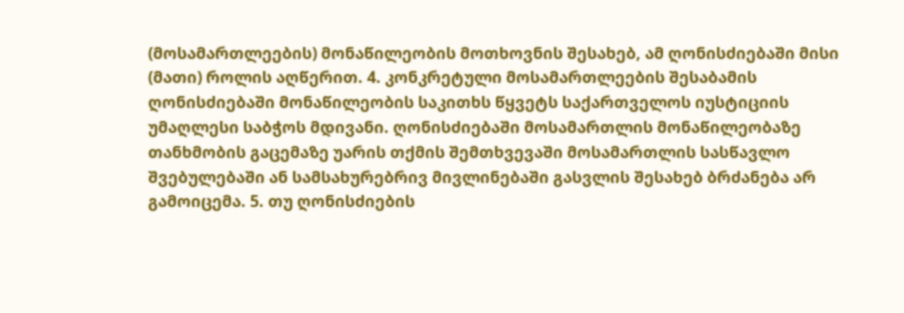(მოსამართლეების) მონაწილეობის მოთხოვნის შესახებ, ამ ღონისძიებაში მისი (მათი) როლის აღწერით. 4. კონკრეტული მოსამართლეების შესაბამის ღონისძიებაში მონაწილეობის საკითხს წყვეტს საქართველოს იუსტიციის უმაღლესი საბჭოს მდივანი. ღონისძიებაში მოსამართლის მონაწილეობაზე თანხმობის გაცემაზე უარის თქმის შემთხვევაში მოსამართლის სასწავლო შვებულებაში ან სამსახურებრივ მივლინებაში გასვლის შესახებ ბრძანება არ გამოიცემა. 5. თუ ღონისძიების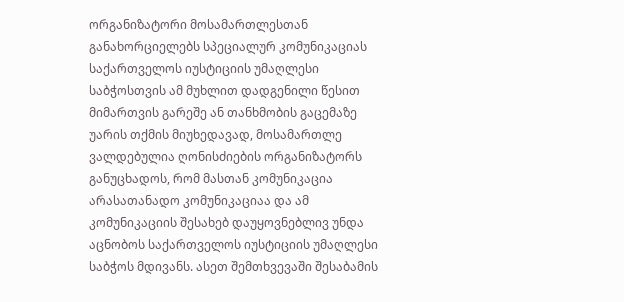ორგანიზატორი მოსამართლესთან განახორციელებს სპეციალურ კომუნიკაციას საქართველოს იუსტიციის უმაღლესი საბჭოსთვის ამ მუხლით დადგენილი წესით მიმართვის გარეშე ან თანხმობის გაცემაზე უარის თქმის მიუხედავად, მოსამართლე ვალდებულია ღონისძიების ორგანიზატორს განუცხადოს, რომ მასთან კომუნიკაცია არასათანადო კომუნიკაციაა და ამ კომუნიკაციის შესახებ დაუყოვნებლივ უნდა აცნობოს საქართველოს იუსტიციის უმაღლესი საბჭოს მდივანს. ასეთ შემთხვევაში შესაბამის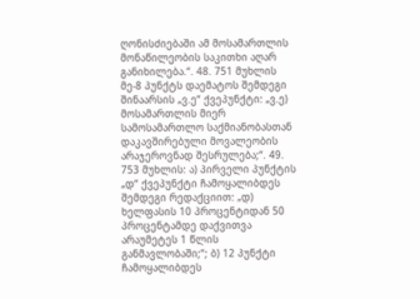ღონისძიებაში ამ მოსამართლის მონაწილეობის საკითხი აღარ განიხილება.“. 48. 751 მუხლის მე-8 პუნქტს დაემატოს შემდეგი შინაარსის „ვ.ე“ ქვეპუნქტი: „ვ.ე) მოსამართლის მიერ სამოსამართლო საქმიანობასთან დაკავშირებული მოვალეობის არაჯეროვნად შესრულება;“. 49. 753 მუხლის: ა) პირველი პუნქტის „დ“ ქვეპუნქტი ჩამოყალიბდეს შემდეგი რედაქციით: „დ) ხელფასის 10 პროცენტიდან 50 პროცენტამდე დაქვითვა არაუმეტეს 1 წლის განმავლობაში;“; ბ) 12 პუნქტი ჩამოყალიბდეს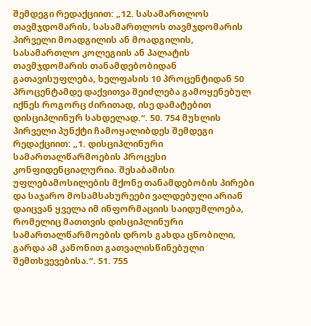შემდეგი რედაქციით: „12. სასამართლოს თავმჯდომარის, სასამართლოს თავმჯდომარის პირველი მოადგილის ან მოადგილის, სასამართლო კოლეგიის ან პალატის თავმჯდომარის თანამდებობიდან გათავისუფლება, ხელფასის 10 პროცენტიდან 50 პროცენტამდე დაქვითვა შეიძლება გამოყენებულ იქნეს როგორც ძირითად, ისე დამატებით დისციპლინურ სახდელად.“. 50. 754 მუხლის პირველი პუნქტი ჩამოყალიბდეს შემდეგი რედაქციით: „1. დისციპლინური სამართალწარმოების პროცესი კონფიდენციალურია. შესაბამისი უფლებამოსილების მქონე თანამდებობის პირები და საჯარო მოსამსახურეები ვალდებული არიან დაიცვან ყველა იმ ინფორმაციის საიდუმლოება, რომელიც მათთვის დისციპლინური სამართალწარმოების დროს გახდა ცნობილი, გარდა ამ კანონით გათვალისწინებული შემთხვევებისა.“. 51. 755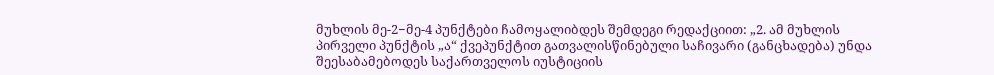მუხლის მე-2−მე-4 პუნქტები ჩამოყალიბდეს შემდეგი რედაქციით: „2. ამ მუხლის პირველი პუნქტის „ა“ ქვეპუნქტით გათვალისწინებული საჩივარი (განცხადება) უნდა შეესაბამებოდეს საქართველოს იუსტიციის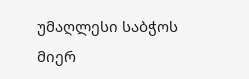უმაღლესი საბჭოს მიერ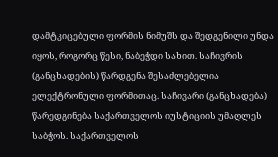დამტკიცებული ფორმის ნიმუშს და შედგენილი უნდა იყოს, როგორც წესი, ნაბეჭდი სახით. საჩივრის (განცხადების) წარდგენა შესაძლებელია ელექტრონული ფორმითაც. საჩივარი (განცხადება) წარედგინება საქართველოს იუსტიციის უმაღლეს საბჭოს. საქართველოს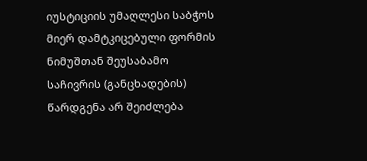იუსტიციის უმაღლესი საბჭოს მიერ დამტკიცებული ფორმის ნიმუშთან შეუსაბამო საჩივრის (განცხადების) წარდგენა არ შეიძლება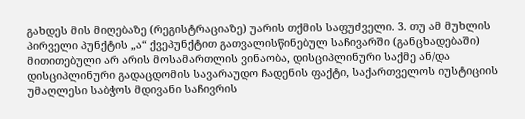გახდეს მის მიღებაზე (რეგისტრაციაზე) უარის თქმის საფუძველი. 3. თუ ამ მუხლის პირველი პუნქტის „ა“ ქვეპუნქტით გათვალისწინებულ საჩივარში (განცხადებაში) მითითებული არ არის მოსამართლის ვინაობა, დისციპლინური საქმე ან/და დისციპლინური გადაცდომის სავარაუდო ჩადენის ფაქტი, საქართველოს იუსტიციის უმაღლესი საბჭოს მდივანი საჩივრის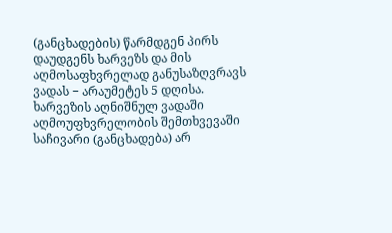(განცხადების) წარმდგენ პირს დაუდგენს ხარვეზს და მის აღმოსაფხვრელად განუსაზღვრავს ვადას − არაუმეტეს 5 დღისა. ხარვეზის აღნიშნულ ვადაში აღმოუფხვრელობის შემთხვევაში საჩივარი (განცხადება) არ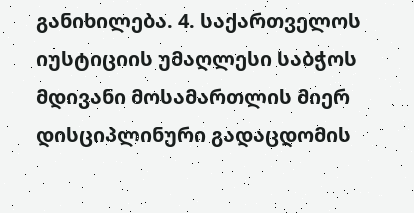განიხილება. 4. საქართველოს იუსტიციის უმაღლესი საბჭოს მდივანი მოსამართლის მიერ დისციპლინური გადაცდომის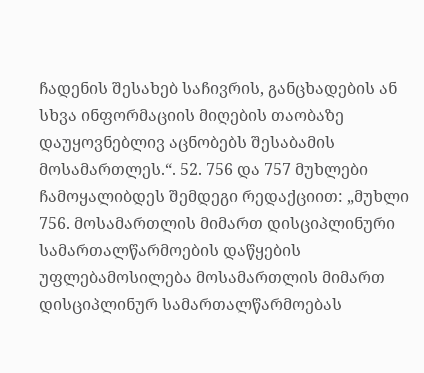ჩადენის შესახებ საჩივრის, განცხადების ან სხვა ინფორმაციის მიღების თაობაზე დაუყოვნებლივ აცნობებს შესაბამის მოსამართლეს.“. 52. 756 და 757 მუხლები ჩამოყალიბდეს შემდეგი რედაქციით: „მუხლი 756. მოსამართლის მიმართ დისციპლინური სამართალწარმოების დაწყების უფლებამოსილება მოსამართლის მიმართ დისციპლინურ სამართალწარმოებას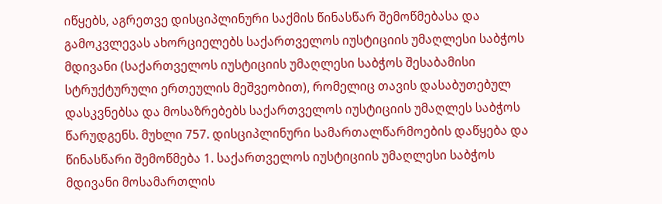იწყებს, აგრეთვე დისციპლინური საქმის წინასწარ შემოწმებასა და გამოკვლევას ახორციელებს საქართველოს იუსტიციის უმაღლესი საბჭოს მდივანი (საქართველოს იუსტიციის უმაღლესი საბჭოს შესაბამისი სტრუქტურული ერთეულის მეშვეობით), რომელიც თავის დასაბუთებულ დასკვნებსა და მოსაზრებებს საქართველოს იუსტიციის უმაღლეს საბჭოს წარუდგენს. მუხლი 757. დისციპლინური სამართალწარმოების დაწყება და წინასწარი შემოწმება 1. საქართველოს იუსტიციის უმაღლესი საბჭოს მდივანი მოსამართლის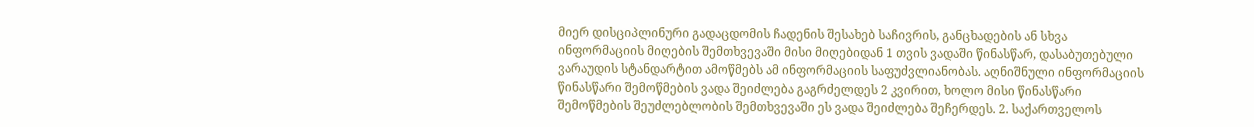მიერ დისციპლინური გადაცდომის ჩადენის შესახებ საჩივრის, განცხადების ან სხვა ინფორმაციის მიღების შემთხვევაში მისი მიღებიდან 1 თვის ვადაში წინასწარ, დასაბუთებული ვარაუდის სტანდარტით ამოწმებს ამ ინფორმაციის საფუძვლიანობას. აღნიშნული ინფორმაციის წინასწარი შემოწმების ვადა შეიძლება გაგრძელდეს 2 კვირით, ხოლო მისი წინასწარი შემოწმების შეუძლებლობის შემთხვევაში ეს ვადა შეიძლება შეჩერდეს. 2. საქართველოს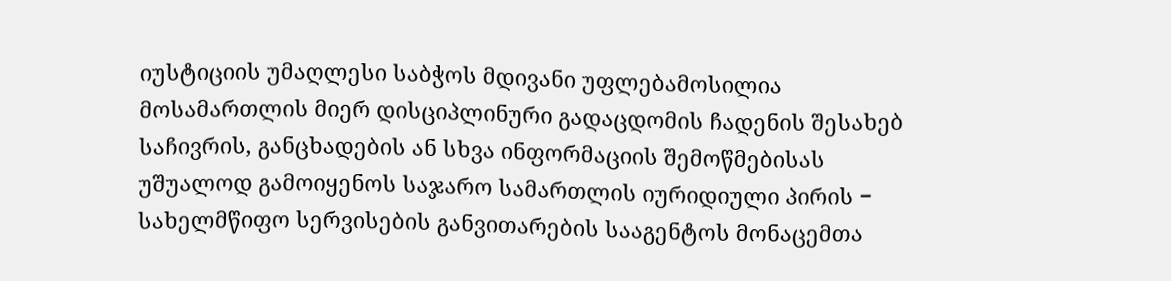იუსტიციის უმაღლესი საბჭოს მდივანი უფლებამოსილია მოსამართლის მიერ დისციპლინური გადაცდომის ჩადენის შესახებ საჩივრის, განცხადების ან სხვა ინფორმაციის შემოწმებისას უშუალოდ გამოიყენოს საჯარო სამართლის იურიდიული პირის − სახელმწიფო სერვისების განვითარების სააგენტოს მონაცემთა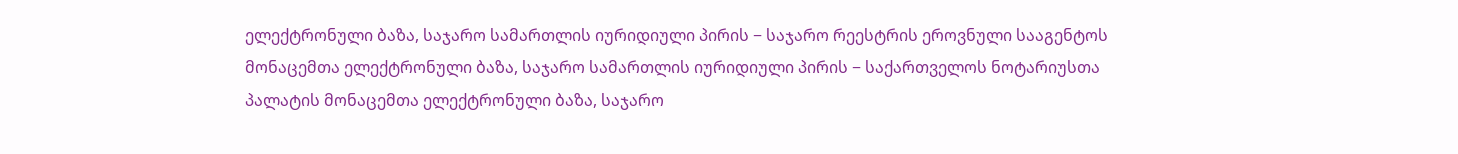ელექტრონული ბაზა, საჯარო სამართლის იურიდიული პირის − საჯარო რეესტრის ეროვნული სააგენტოს მონაცემთა ელექტრონული ბაზა, საჯარო სამართლის იურიდიული პირის − საქართველოს ნოტარიუსთა პალატის მონაცემთა ელექტრონული ბაზა, საჯარო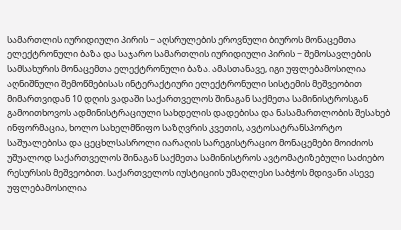სამართლის იურიდიული პირის − აღსრულების ეროვნული ბიუროს მონაცემთა ელექტრონული ბაზა და საჯარო სამართლის იურიდიული პირის − შემოსავლების სამსახურის მონაცემთა ელექტრონული ბაზა. ამასთანავე, იგი უფლებამოსილია აღნიშნული შემოწმებისას ინტერაქტიური ელექტრონული სისტემის მეშვეობით მიმართვიდან 10 დღის ვადაში საქართველოს შინაგან საქმეთა სამინისტროსგან გამოითხოვოს ადმინისტრაციული სახდელის დადებისა და ნასამართლობის შესახებ ინფორმაცია, ხოლო სახელმწიფო საზღვრის კვეთის, ავტოსატრანსპორტო საშუალებისა და ცეცხლსასროლი იარაღის სარეგისტრაციო მონაცემები მოიძიოს უშუალოდ საქართველოს შინაგან საქმეთა სამინისტროს ავტომატიზებული საძიებო რესურსის მეშვეობით. საქართველოს იუსტიციის უმაღლესი საბჭოს მდივანი ასევე უფლებამოსილია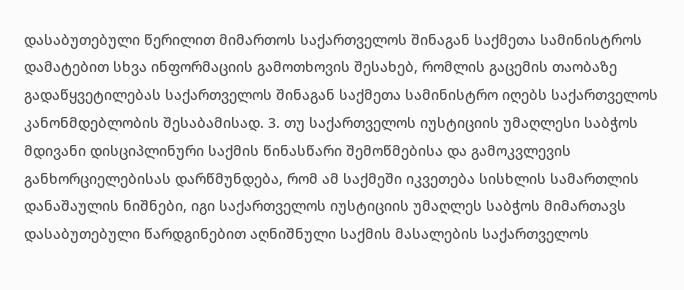დასაბუთებული წერილით მიმართოს საქართველოს შინაგან საქმეთა სამინისტროს დამატებით სხვა ინფორმაციის გამოთხოვის შესახებ, რომლის გაცემის თაობაზე გადაწყვეტილებას საქართველოს შინაგან საქმეთა სამინისტრო იღებს საქართველოს კანონმდებლობის შესაბამისად. 3. თუ საქართველოს იუსტიციის უმაღლესი საბჭოს მდივანი დისციპლინური საქმის წინასწარი შემოწმებისა და გამოკვლევის განხორციელებისას დარწმუნდება, რომ ამ საქმეში იკვეთება სისხლის სამართლის დანაშაულის ნიშნები, იგი საქართველოს იუსტიციის უმაღლეს საბჭოს მიმართავს დასაბუთებული წარდგინებით აღნიშნული საქმის მასალების საქართველოს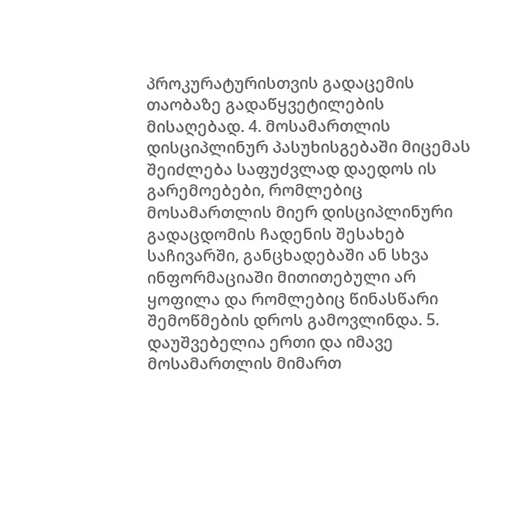პროკურატურისთვის გადაცემის თაობაზე გადაწყვეტილების მისაღებად. 4. მოსამართლის დისციპლინურ პასუხისგებაში მიცემას შეიძლება საფუძვლად დაედოს ის გარემოებები, რომლებიც მოსამართლის მიერ დისციპლინური გადაცდომის ჩადენის შესახებ საჩივარში, განცხადებაში ან სხვა ინფორმაციაში მითითებული არ ყოფილა და რომლებიც წინასწარი შემოწმების დროს გამოვლინდა. 5. დაუშვებელია ერთი და იმავე მოსამართლის მიმართ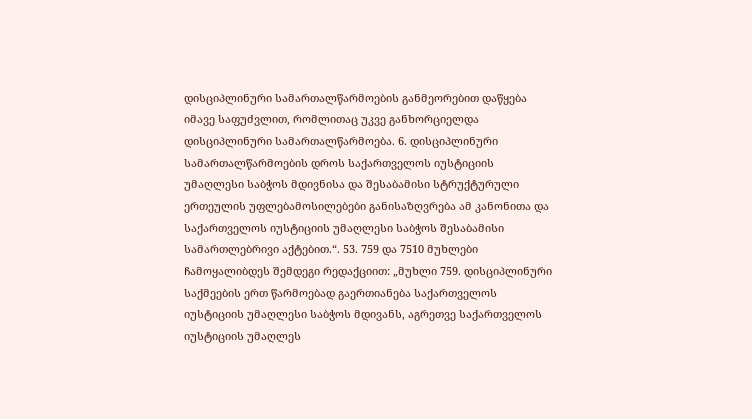დისციპლინური სამართალწარმოების განმეორებით დაწყება იმავე საფუძვლით, რომლითაც უკვე განხორციელდა დისციპლინური სამართალწარმოება. 6. დისციპლინური სამართალწარმოების დროს საქართველოს იუსტიციის უმაღლესი საბჭოს მდივნისა და შესაბამისი სტრუქტურული ერთეულის უფლებამოსილებები განისაზღვრება ამ კანონითა და საქართველოს იუსტიციის უმაღლესი საბჭოს შესაბამისი სამართლებრივი აქტებით.“. 53. 759 და 7510 მუხლები ჩამოყალიბდეს შემდეგი რედაქციით: „მუხლი 759. დისციპლინური საქმეების ერთ წარმოებად გაერთიანება საქართველოს იუსტიციის უმაღლესი საბჭოს მდივანს, აგრეთვე საქართველოს იუსტიციის უმაღლეს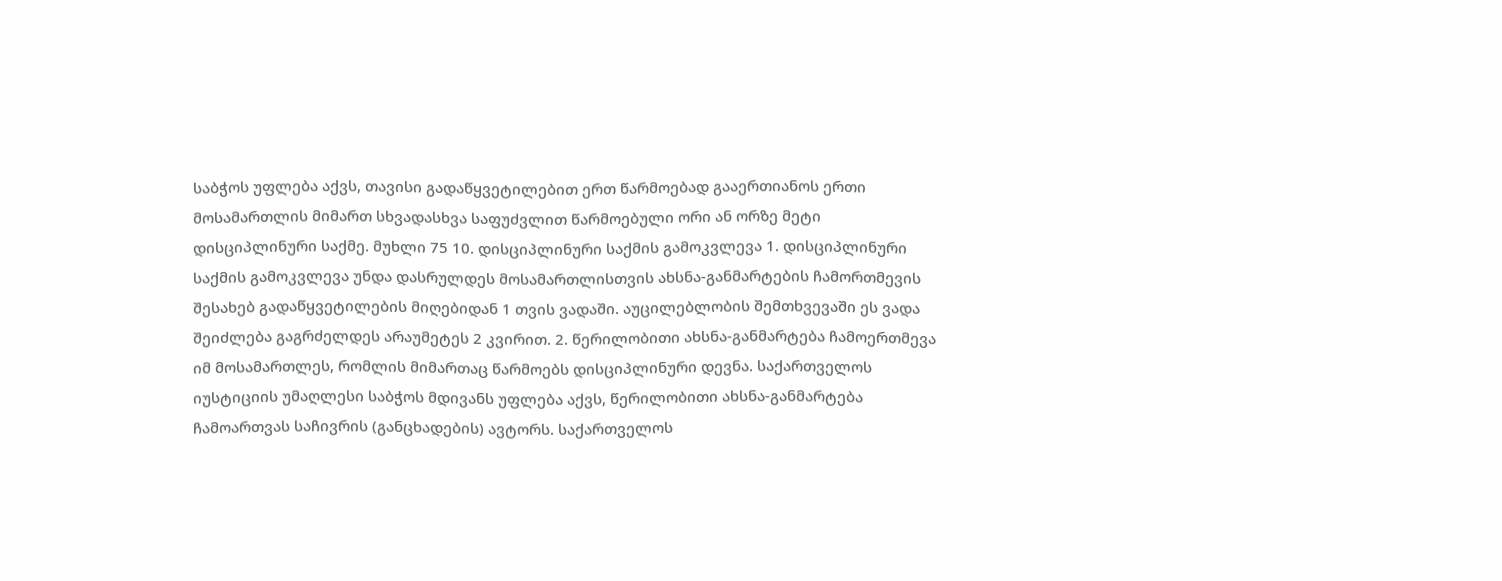საბჭოს უფლება აქვს, თავისი გადაწყვეტილებით ერთ წარმოებად გააერთიანოს ერთი მოსამართლის მიმართ სხვადასხვა საფუძვლით წარმოებული ორი ან ორზე მეტი დისციპლინური საქმე. მუხლი 75 10. დისციპლინური საქმის გამოკვლევა 1. დისციპლინური საქმის გამოკვლევა უნდა დასრულდეს მოსამართლისთვის ახსნა-განმარტების ჩამორთმევის შესახებ გადაწყვეტილების მიღებიდან 1 თვის ვადაში. აუცილებლობის შემთხვევაში ეს ვადა შეიძლება გაგრძელდეს არაუმეტეს 2 კვირით. 2. წერილობითი ახსნა-განმარტება ჩამოერთმევა იმ მოსამართლეს, რომლის მიმართაც წარმოებს დისციპლინური დევნა. საქართველოს იუსტიციის უმაღლესი საბჭოს მდივანს უფლება აქვს, წერილობითი ახსნა-განმარტება ჩამოართვას საჩივრის (განცხადების) ავტორს. საქართველოს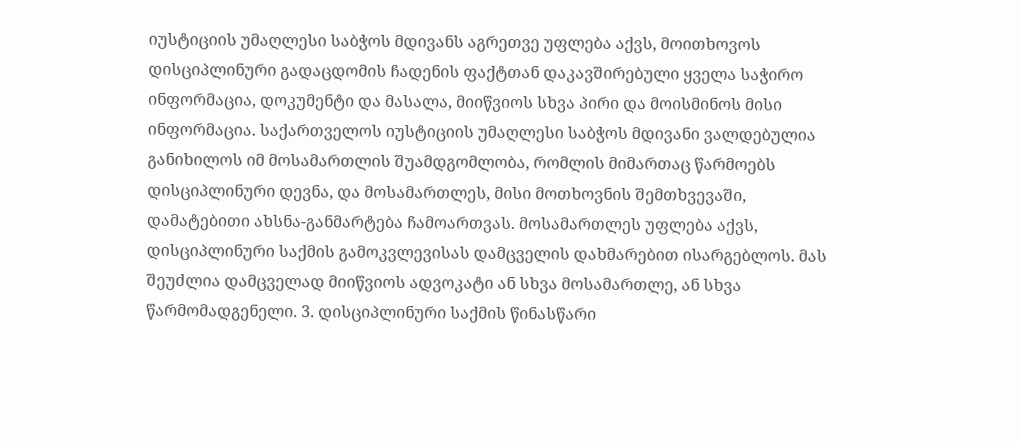იუსტიციის უმაღლესი საბჭოს მდივანს აგრეთვე უფლება აქვს, მოითხოვოს დისციპლინური გადაცდომის ჩადენის ფაქტთან დაკავშირებული ყველა საჭირო ინფორმაცია, დოკუმენტი და მასალა, მიიწვიოს სხვა პირი და მოისმინოს მისი ინფორმაცია. საქართველოს იუსტიციის უმაღლესი საბჭოს მდივანი ვალდებულია განიხილოს იმ მოსამართლის შუამდგომლობა, რომლის მიმართაც წარმოებს დისციპლინური დევნა, და მოსამართლეს, მისი მოთხოვნის შემთხვევაში, დამატებითი ახსნა-განმარტება ჩამოართვას. მოსამართლეს უფლება აქვს, დისციპლინური საქმის გამოკვლევისას დამცველის დახმარებით ისარგებლოს. მას შეუძლია დამცველად მიიწვიოს ადვოკატი ან სხვა მოსამართლე, ან სხვა წარმომადგენელი. 3. დისციპლინური საქმის წინასწარი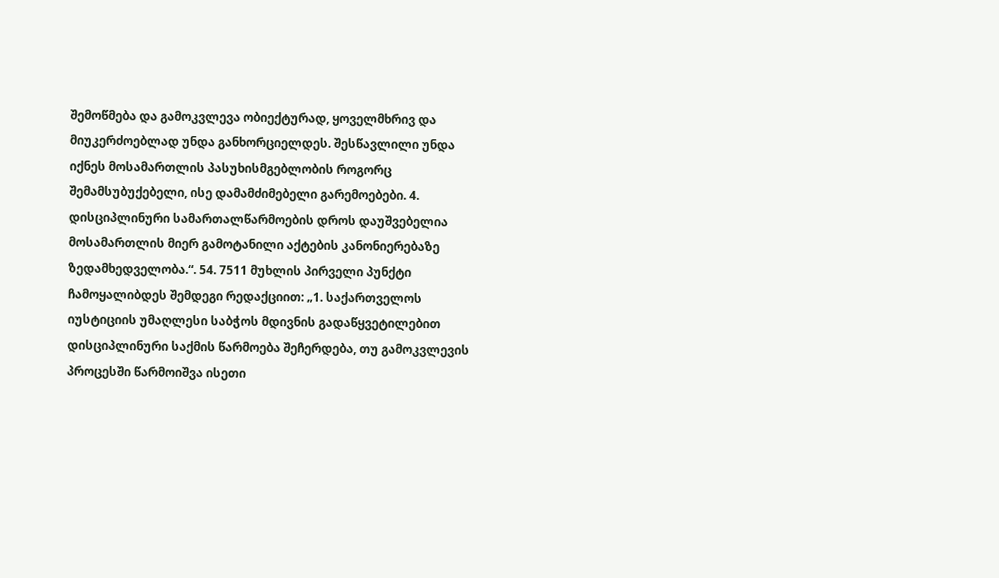შემოწმება და გამოკვლევა ობიექტურად, ყოველმხრივ და მიუკერძოებლად უნდა განხორციელდეს. შესწავლილი უნდა იქნეს მოსამართლის პასუხისმგებლობის როგორც შემამსუბუქებელი, ისე დამამძიმებელი გარემოებები. 4. დისციპლინური სამართალწარმოების დროს დაუშვებელია მოსამართლის მიერ გამოტანილი აქტების კანონიერებაზე ზედამხედველობა.“. 54. 7511 მუხლის პირველი პუნქტი ჩამოყალიბდეს შემდეგი რედაქციით: „1. საქართველოს იუსტიციის უმაღლესი საბჭოს მდივნის გადაწყვეტილებით დისციპლინური საქმის წარმოება შეჩერდება, თუ გამოკვლევის პროცესში წარმოიშვა ისეთი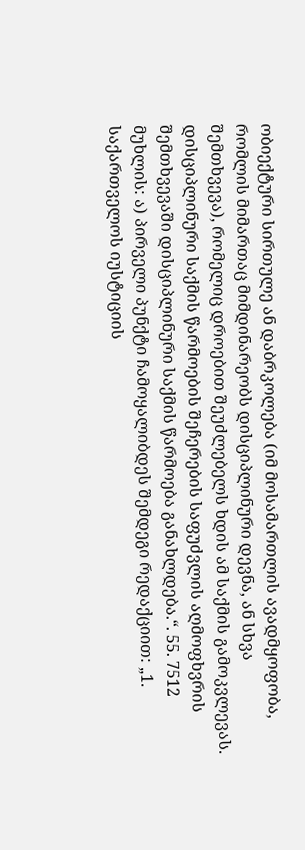ობიექტური სირთულე ან დაბრკოლება (იმ მოსამართლის ავადმყოფობა, რომლის მიმართაც მიმდინარეობს დისციპლინური დევნა, ან სხვა შემთხვევა), რომელიც დროებით შეუძლებელს ხდის ამ საქმის გამოკვლევას. დისციპლინური საქმის წარმოების შეჩერების საფუძვლის აღმოფხვრის შემთხვევაში დისციპლინური საქმის წარმოება განახლდება.“. 55. 7512 მუხლის: ა) პირველი პუნქტი ჩამოყალიბდეს შემდეგი რედაქციით: „1. საქართველოს იუსტიციის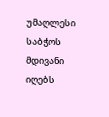უმაღლესი საბჭოს მდივანი იღებს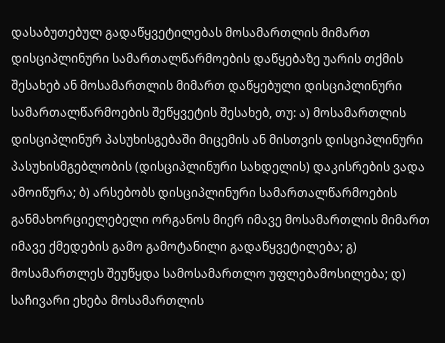დასაბუთებულ გადაწყვეტილებას მოსამართლის მიმართ დისციპლინური სამართალწარმოების დაწყებაზე უარის თქმის შესახებ ან მოსამართლის მიმართ დაწყებული დისციპლინური სამართალწარმოების შეწყვეტის შესახებ, თუ: ა) მოსამართლის დისციპლინურ პასუხისგებაში მიცემის ან მისთვის დისციპლინური პასუხისმგებლობის (დისციპლინური სახდელის) დაკისრების ვადა ამოიწურა; ბ) არსებობს დისციპლინური სამართალწარმოების განმახორციელებელი ორგანოს მიერ იმავე მოსამართლის მიმართ იმავე ქმედების გამო გამოტანილი გადაწყვეტილება; გ) მოსამართლეს შეუწყდა სამოსამართლო უფლებამოსილება; დ) საჩივარი ეხება მოსამართლის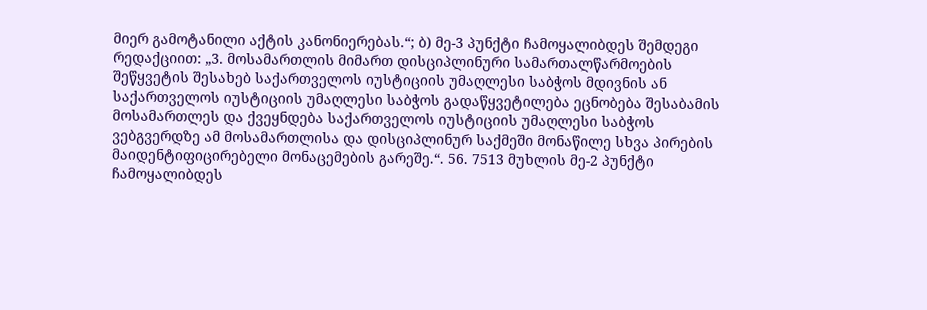მიერ გამოტანილი აქტის კანონიერებას.“; ბ) მე-3 პუნქტი ჩამოყალიბდეს შემდეგი რედაქციით: „3. მოსამართლის მიმართ დისციპლინური სამართალწარმოების შეწყვეტის შესახებ საქართველოს იუსტიციის უმაღლესი საბჭოს მდივნის ან საქართველოს იუსტიციის უმაღლესი საბჭოს გადაწყვეტილება ეცნობება შესაბამის მოსამართლეს და ქვეყნდება საქართველოს იუსტიციის უმაღლესი საბჭოს ვებგვერდზე ამ მოსამართლისა და დისციპლინურ საქმეში მონაწილე სხვა პირების მაიდენტიფიცირებელი მონაცემების გარეშე.“. 56. 7513 მუხლის მე-2 პუნქტი ჩამოყალიბდეს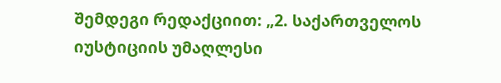შემდეგი რედაქციით: „2. საქართველოს იუსტიციის უმაღლესი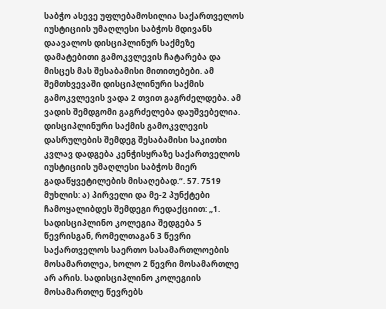საბჭო ასევე უფლებამოსილია საქართველოს იუსტიციის უმაღლესი საბჭოს მდივანს დაავალოს დისციპლინურ საქმეზე დამატებითი გამოკვლევის ჩატარება და მისცეს მას შესაბამისი მითითებები. ამ შემთხვევაში დისციპლინური საქმის გამოკვლევის ვადა 2 თვით გაგრძელდება. ამ ვადის შემდგომი გაგრძელება დაუშვებელია. დისციპლინური საქმის გამოკვლევის დასრულების შემდეგ შესაბამისი საკითხი კვლავ დადგება კენჭისყრაზე საქართველოს იუსტიციის უმაღლესი საბჭოს მიერ გადაწყვეტილების მისაღებად.“. 57. 7519 მუხლის: ა) პირველი და მე-2 პუნქტები ჩამოყალიბდეს შემდეგი რედაქციით: „1. სადისციპლინო კოლეგია შედგება 5 წევრისგან, რომელთაგან 3 წევრი საქართველოს საერთო სასამართლოების მოსამართლეა, ხოლო 2 წევრი მოსამართლე არ არის. სადისციპლინო კოლეგიის მოსამართლე წევრებს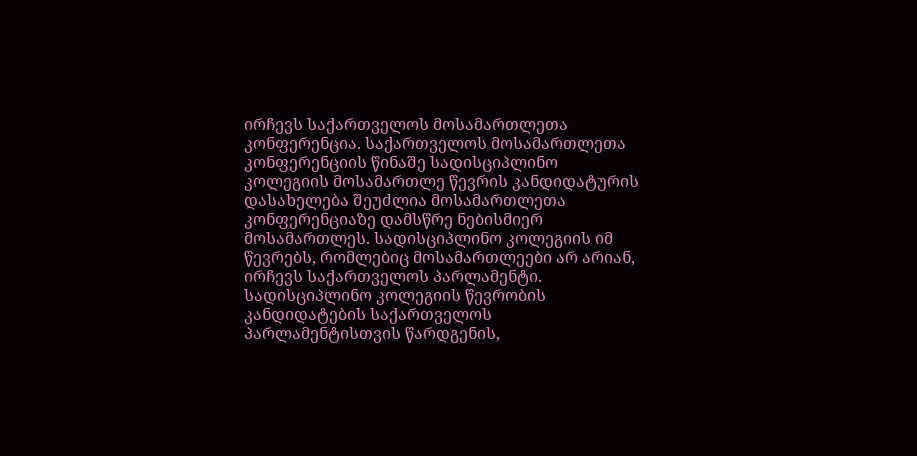ირჩევს საქართველოს მოსამართლეთა კონფერენცია. საქართველოს მოსამართლეთა კონფერენციის წინაშე სადისციპლინო კოლეგიის მოსამართლე წევრის კანდიდატურის დასახელება შეუძლია მოსამართლეთა კონფერენციაზე დამსწრე ნებისმიერ მოსამართლეს. სადისციპლინო კოლეგიის იმ წევრებს, რომლებიც მოსამართლეები არ არიან, ირჩევს საქართველოს პარლამენტი. სადისციპლინო კოლეგიის წევრობის კანდიდატების საქართველოს პარლამენტისთვის წარდგენის,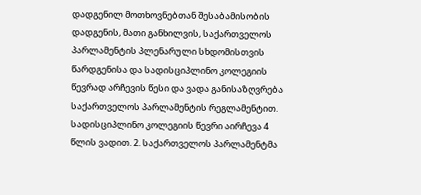დადგენილ მოთხოვნებთან შესაბამისობის დადგენის, მათი განხილვის, საქართველოს პარლამენტის პლენარული სხდომისთვის წარდგენისა და სადისციპლინო კოლეგიის წევრად არჩევის წესი და ვადა განისაზღვრება საქართველოს პარლამენტის რეგლამენტით. სადისციპლინო კოლეგიის წევრი აირჩევა 4 წლის ვადით. 2. საქართველოს პარლამენტმა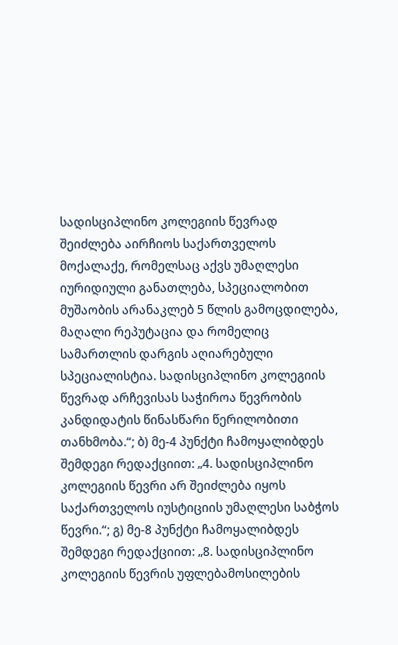სადისციპლინო კოლეგიის წევრად შეიძლება აირჩიოს საქართველოს მოქალაქე, რომელსაც აქვს უმაღლესი იურიდიული განათლება, სპეციალობით მუშაობის არანაკლებ 5 წლის გამოცდილება, მაღალი რეპუტაცია და რომელიც სამართლის დარგის აღიარებული სპეციალისტია. სადისციპლინო კოლეგიის წევრად არჩევისას საჭიროა წევრობის კანდიდატის წინასწარი წერილობითი თანხმობა.“; ბ) მე-4 პუნქტი ჩამოყალიბდეს შემდეგი რედაქციით: „4. სადისციპლინო კოლეგიის წევრი არ შეიძლება იყოს საქართველოს იუსტიციის უმაღლესი საბჭოს წევრი.“; გ) მე-8 პუნქტი ჩამოყალიბდეს შემდეგი რედაქციით: „8. სადისციპლინო კოლეგიის წევრის უფლებამოსილების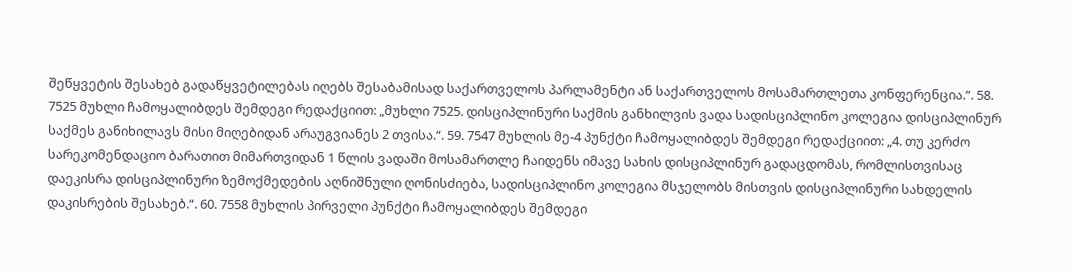შეწყვეტის შესახებ გადაწყვეტილებას იღებს შესაბამისად საქართველოს პარლამენტი ან საქართველოს მოსამართლეთა კონფერენცია.“. 58. 7525 მუხლი ჩამოყალიბდეს შემდეგი რედაქციით: „მუხლი 7525. დისციპლინური საქმის განხილვის ვადა სადისციპლინო კოლეგია დისციპლინურ საქმეს განიხილავს მისი მიღებიდან არაუგვიანეს 2 თვისა.“. 59. 7547 მუხლის მე-4 პუნქტი ჩამოყალიბდეს შემდეგი რედაქციით: „4. თუ კერძო სარეკომენდაციო ბარათით მიმართვიდან 1 წლის ვადაში მოსამართლე ჩაიდენს იმავე სახის დისციპლინურ გადაცდომას, რომლისთვისაც დაეკისრა დისციპლინური ზემოქმედების აღნიშნული ღონისძიება, სადისციპლინო კოლეგია მსჯელობს მისთვის დისციპლინური სახდელის დაკისრების შესახებ.“. 60. 7558 მუხლის პირველი პუნქტი ჩამოყალიბდეს შემდეგი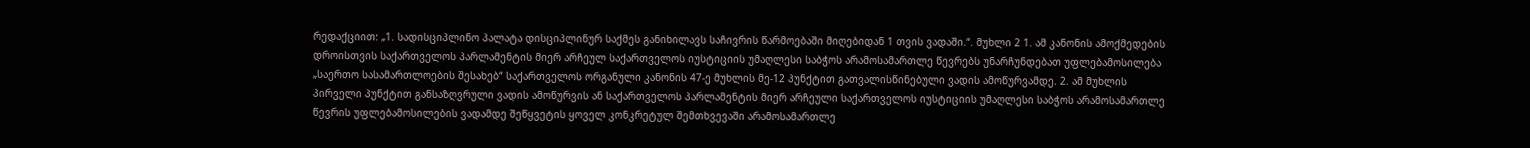რედაქციით: „1. სადისციპლინო პალატა დისციპლინურ საქმეს განიხილავს საჩივრის წარმოებაში მიღებიდან 1 თვის ვადაში.“. მუხლი 2 1. ამ კანონის ამოქმედების დროისთვის საქართველოს პარლამენტის მიერ არჩეულ საქართველოს იუსტიციის უმაღლესი საბჭოს არამოსამართლე წევრებს უნარჩუნდებათ უფლებამოსილება „საერთო სასამართლოების შესახებ“ საქართველოს ორგანული კანონის 47-ე მუხლის მე-12 პუნქტით გათვალისწინებული ვადის ამოწურვამდე. 2. ამ მუხლის პირველი პუნქტით განსაზღვრული ვადის ამოწურვის ან საქართველოს პარლამენტის მიერ არჩეული საქართველოს იუსტიციის უმაღლესი საბჭოს არამოსამართლე წევრის უფლებამოსილების ვადამდე შეწყვეტის ყოველ კონკრეტულ შემთხვევაში არამოსამართლე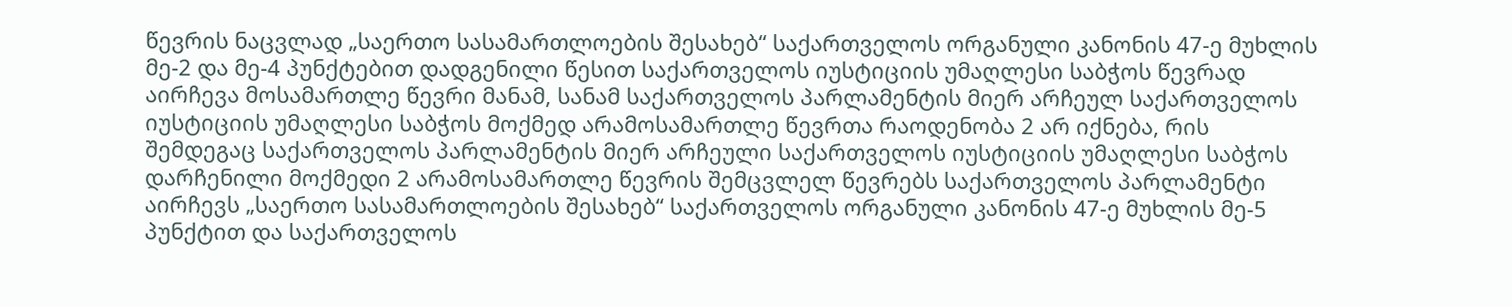წევრის ნაცვლად „საერთო სასამართლოების შესახებ“ საქართველოს ორგანული კანონის 47-ე მუხლის მე-2 და მე-4 პუნქტებით დადგენილი წესით საქართველოს იუსტიციის უმაღლესი საბჭოს წევრად აირჩევა მოსამართლე წევრი მანამ, სანამ საქართველოს პარლამენტის მიერ არჩეულ საქართველოს იუსტიციის უმაღლესი საბჭოს მოქმედ არამოსამართლე წევრთა რაოდენობა 2 არ იქნება, რის შემდეგაც საქართველოს პარლამენტის მიერ არჩეული საქართველოს იუსტიციის უმაღლესი საბჭოს დარჩენილი მოქმედი 2 არამოსამართლე წევრის შემცვლელ წევრებს საქართველოს პარლამენტი აირჩევს „საერთო სასამართლოების შესახებ“ საქართველოს ორგანული კანონის 47-ე მუხლის მე-5 პუნქტით და საქართველოს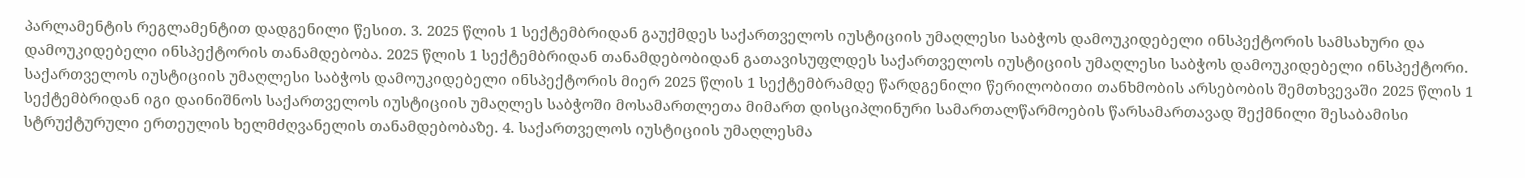პარლამენტის რეგლამენტით დადგენილი წესით. 3. 2025 წლის 1 სექტემბრიდან გაუქმდეს საქართველოს იუსტიციის უმაღლესი საბჭოს დამოუკიდებელი ინსპექტორის სამსახური და დამოუკიდებელი ინსპექტორის თანამდებობა. 2025 წლის 1 სექტემბრიდან თანამდებობიდან გათავისუფლდეს საქართველოს იუსტიციის უმაღლესი საბჭოს დამოუკიდებელი ინსპექტორი. საქართველოს იუსტიციის უმაღლესი საბჭოს დამოუკიდებელი ინსპექტორის მიერ 2025 წლის 1 სექტემბრამდე წარდგენილი წერილობითი თანხმობის არსებობის შემთხვევაში 2025 წლის 1 სექტემბრიდან იგი დაინიშნოს საქართველოს იუსტიციის უმაღლეს საბჭოში მოსამართლეთა მიმართ დისციპლინური სამართალწარმოების წარსამართავად შექმნილი შესაბამისი სტრუქტურული ერთეულის ხელმძღვანელის თანამდებობაზე. 4. საქართველოს იუსტიციის უმაღლესმა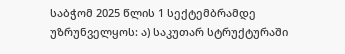საბჭომ 2025 წლის 1 სექტემბრამდე უზრუნველყოს: ა) საკუთარ სტრუქტურაში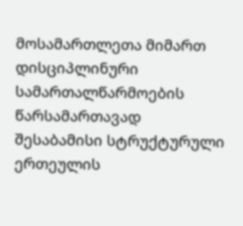მოსამართლეთა მიმართ დისციპლინური სამართალწარმოების წარსამართავად შესაბამისი სტრუქტურული ერთეულის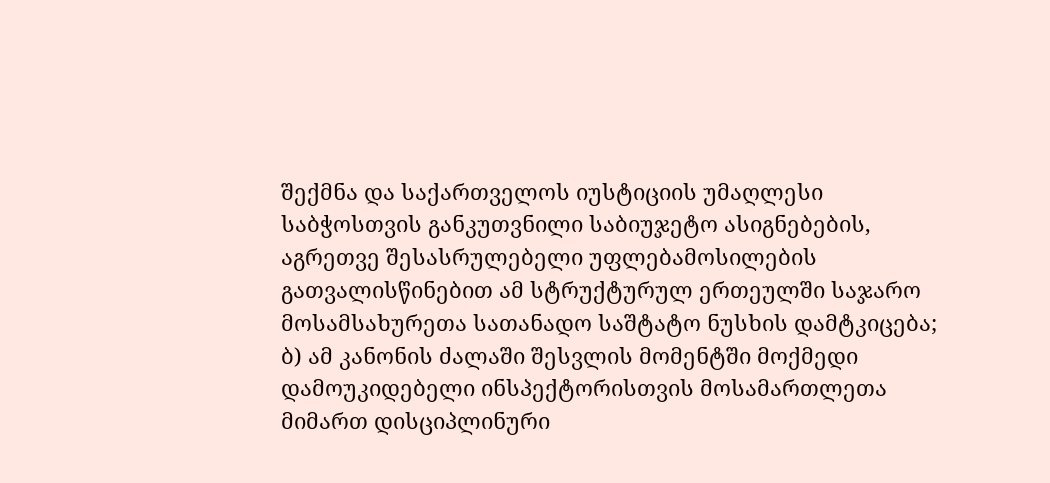შექმნა და საქართველოს იუსტიციის უმაღლესი საბჭოსთვის განკუთვნილი საბიუჯეტო ასიგნებების, აგრეთვე შესასრულებელი უფლებამოსილების გათვალისწინებით ამ სტრუქტურულ ერთეულში საჯარო მოსამსახურეთა სათანადო საშტატო ნუსხის დამტკიცება; ბ) ამ კანონის ძალაში შესვლის მომენტში მოქმედი დამოუკიდებელი ინსპექტორისთვის მოსამართლეთა მიმართ დისციპლინური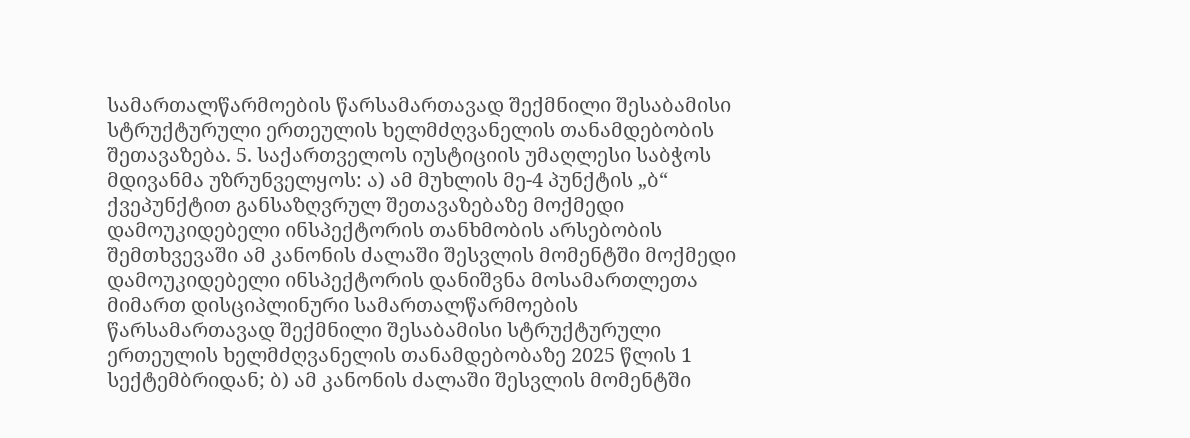სამართალწარმოების წარსამართავად შექმნილი შესაბამისი სტრუქტურული ერთეულის ხელმძღვანელის თანამდებობის შეთავაზება. 5. საქართველოს იუსტიციის უმაღლესი საბჭოს მდივანმა უზრუნველყოს: ა) ამ მუხლის მე-4 პუნქტის „ბ“ ქვეპუნქტით განსაზღვრულ შეთავაზებაზე მოქმედი დამოუკიდებელი ინსპექტორის თანხმობის არსებობის შემთხვევაში ამ კანონის ძალაში შესვლის მომენტში მოქმედი დამოუკიდებელი ინსპექტორის დანიშვნა მოსამართლეთა მიმართ დისციპლინური სამართალწარმოების წარსამართავად შექმნილი შესაბამისი სტრუქტურული ერთეულის ხელმძღვანელის თანამდებობაზე 2025 წლის 1 სექტემბრიდან; ბ) ამ კანონის ძალაში შესვლის მომენტში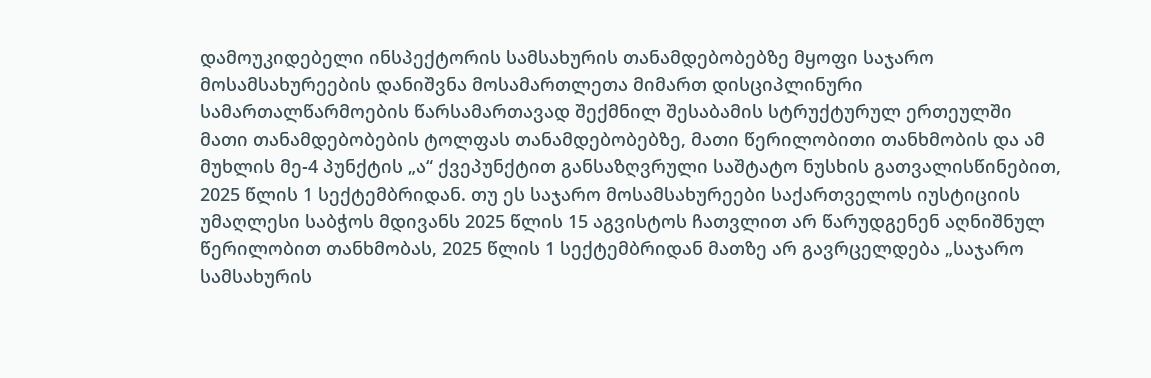დამოუკიდებელი ინსპექტორის სამსახურის თანამდებობებზე მყოფი საჯარო მოსამსახურეების დანიშვნა მოსამართლეთა მიმართ დისციპლინური სამართალწარმოების წარსამართავად შექმნილ შესაბამის სტრუქტურულ ერთეულში მათი თანამდებობების ტოლფას თანამდებობებზე, მათი წერილობითი თანხმობის და ამ მუხლის მე-4 პუნქტის „ა“ ქვეპუნქტით განსაზღვრული საშტატო ნუსხის გათვალისწინებით, 2025 წლის 1 სექტემბრიდან. თუ ეს საჯარო მოსამსახურეები საქართველოს იუსტიციის უმაღლესი საბჭოს მდივანს 2025 წლის 15 აგვისტოს ჩათვლით არ წარუდგენენ აღნიშნულ წერილობით თანხმობას, 2025 წლის 1 სექტემბრიდან მათზე არ გავრცელდება „საჯარო სამსახურის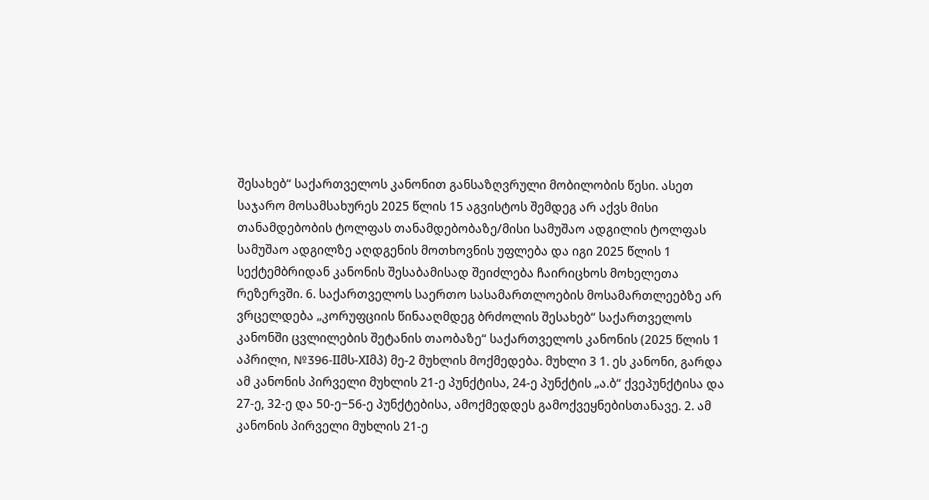შესახებ“ საქართველოს კანონით განსაზღვრული მობილობის წესი. ასეთ საჯარო მოსამსახურეს 2025 წლის 15 აგვისტოს შემდეგ არ აქვს მისი თანამდებობის ტოლფას თანამდებობაზე/მისი სამუშაო ადგილის ტოლფას სამუშაო ადგილზე აღდგენის მოთხოვნის უფლება და იგი 2025 წლის 1 სექტემბრიდან კანონის შესაბამისად შეიძლება ჩაირიცხოს მოხელეთა რეზერვში. 6. საქართველოს საერთო სასამართლოების მოსამართლეებზე არ ვრცელდება „კორუფციის წინააღმდეგ ბრძოლის შესახებ“ საქართველოს კანონში ცვლილების შეტანის თაობაზე“ საქართველოს კანონის (2025 წლის 1 აპრილი, №396-IIმს-XIმპ) მე-2 მუხლის მოქმედება. მუხლი 3 1. ეს კანონი, გარდა ამ კანონის პირველი მუხლის 21-ე პუნქტისა, 24-ე პუნქტის „ა.ბ“ ქვეპუნქტისა და 27-ე, 32-ე და 50-ე−56-ე პუნქტებისა, ამოქმედდეს გამოქვეყნებისთანავე. 2. ამ კანონის პირველი მუხლის 21-ე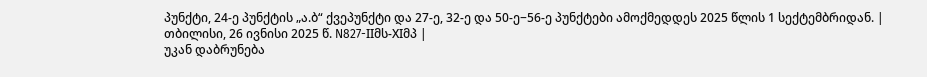პუნქტი, 24-ე პუნქტის „ა.ბ“ ქვეპუნქტი და 27-ე, 32-ე და 50-ე−56-ე პუნქტები ამოქმედდეს 2025 წლის 1 სექტემბრიდან. |
თბილისი, 26 ივნისი 2025 წ. N827-IIმს-XIმპ |
უკან დაბრუნება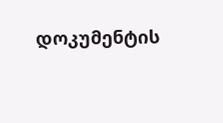დოკუმენტის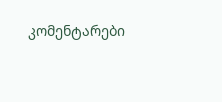კომენტარები